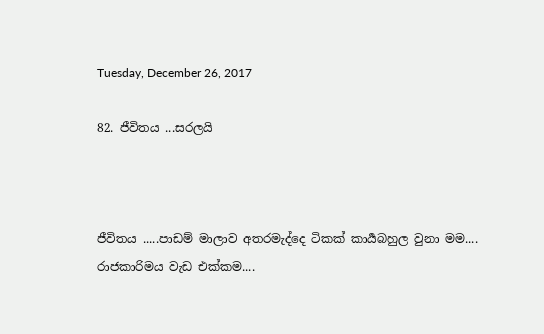Tuesday, December 26, 2017

82. ජීවිතය ...සරලයි



ජීවිතය .....පාඩම් මාලාව අතරමැද්දෙ ටිකක් කාර්‍යබහුල වුනා මම....
රාජකාරිමය වැඩ එක්කම....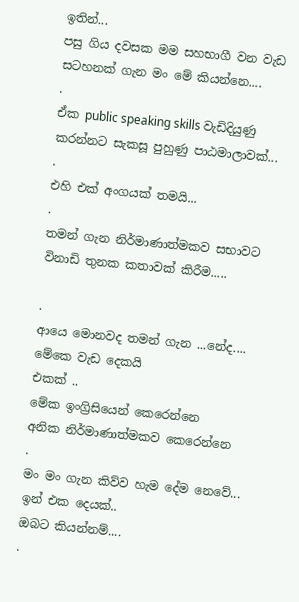ඉතින්...
පසු ගිය දවසක මම සහභාගී වන වැඩ සටහනක් ගැන මං මේ කියන්නෙ....
.
ඒක public speaking skills වැඩිදියුණු කරන්නට සැකසූ පුහුණු පාඨමාලාවක්...
.
එහි එක් අංගයක් තමයි...
.
තමන් ගැන නිර්මාණාත්මකව සභාවට විනාඩි තුනක කතාවක් කිරීම.....

.
ආයෙ මොනවද තමන් ගැන ...නේද....
මේකෙ වැඩ දෙකයි
එකක් ..
මේක ඉංග්‍රිසියෙන් කෙරෙන්නෙ
අනික නිර්මාණාත්මකව කෙරෙන්නෙ
.
මං මං ගැන කිව්ව හැම දේම නෙවේ...
ඉන් එක දෙයක්..
ඔබට කියන්නම්....
.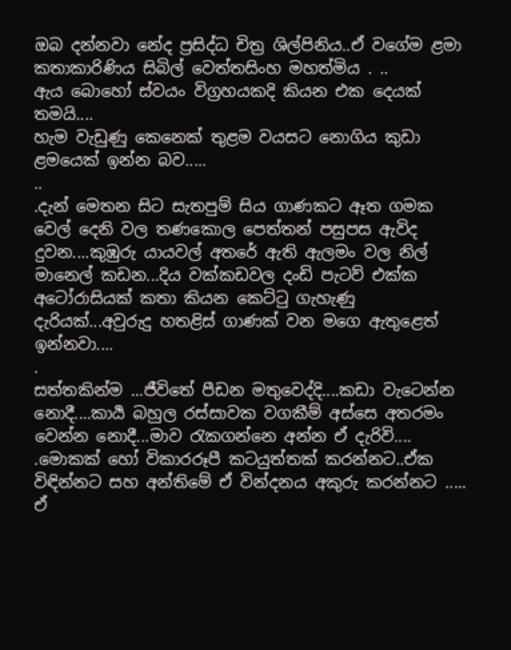ඔබ දන්නවා නේද ප්‍රසිද්ධ චිත්‍ර ශිල්පිනිය..ඒ වගේම ළමා කතාකාරිණිය සිබිල් වෙත්තසිංහ මහත්මිය . ..
ඇය බොහෝ ස්වයං විග්‍රහයකදි කියන එක දෙයක් තමයි....
හැම වැඩුණු කෙනෙක් තුළම වයසට නොගිය කුඩා ළමයෙක් ඉන්න බව.....
..
.දැන් මෙතන සිට සැතපුම් සිය ගාණකට ඈත ගමක වෙල් දෙනි වල තණකොල පෙත්තන් පසුපස ඇවිද දුවන....කුඹුරු යායවල් අතරේ ඇති ඇලමං වල නිල් මානෙල් කඩන...දිය වක්කඩවල දංඩි පැටව් එක්ක අටෝරාසියක් කතා කියන කෙට්ටු ගැහැණු දැරියක්...අවුරුදු හතළිස් ගාණක් වන මගෙ ඇතුළෙත් ඉන්නවා....
.
සත්තකින්ම ...ජීවිතේ පීඩන මතුවෙද්දි....කඩා වැටෙන්න නොදී....කාර්‍ය බහුල රස්සාවක වගකීම් අස්සෙ අතරමං වෙන්න නොදී...මාව රැකගන්නෙ අන්න ඒ දැරිවි....
.මොකක් හෝ විකාරරූපී කටයුත්තක් කරන්නට..ඒක විඳින්නට සහ අන්තිමේ ඒ වින්දනය අකුරු කරන්නට .....
ඒ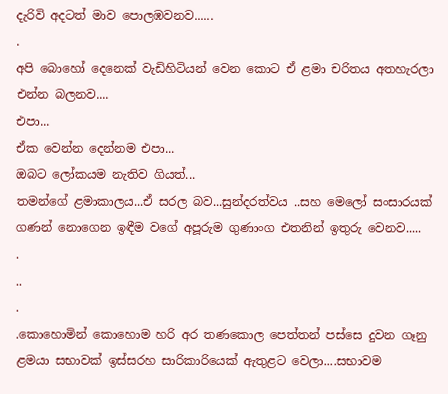දැරිවි අදටත් මාව පොලඹවනව......
.
අපි බොහෝ දෙනෙක් වැඩිහිටියන් වෙන කොට ඒ ළමා චරිතය අතහැරලා එන්න බලනව....
එපා...
ඒක වෙන්න දෙන්නම එපා...
ඔබට ලෝකයම නැතිව ගියත්...
තමන්ගේ ළමාකාලය...ඒ සරල බව...සුන්දරත්වය ..සහ මෙලෝ සංසාරයක් ගණන් නොගෙන ඉඳීම වගේ අපූරුම ගුණාංග එතනින් ඉතුරු වෙනව.....
.
..
.
.කොහොමින් කොහොම හරි අර තණකොල පෙත්තන් පස්සෙ දුවන ගෑනු ළමයා සභාවක් ඉස්සරහ සාරිකාරියෙක් ඇතුළට වෙලා....සභාවම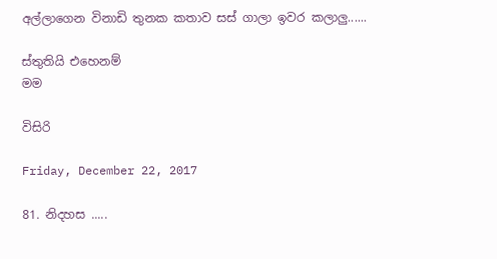අල්ලාගෙන විනාඩි තුනක කතාව සස් ගාලා ඉවර කලාලු......

ස්තුතියි එහෙනම්
මම

විසිරි

Friday, December 22, 2017

81. නිදහස .....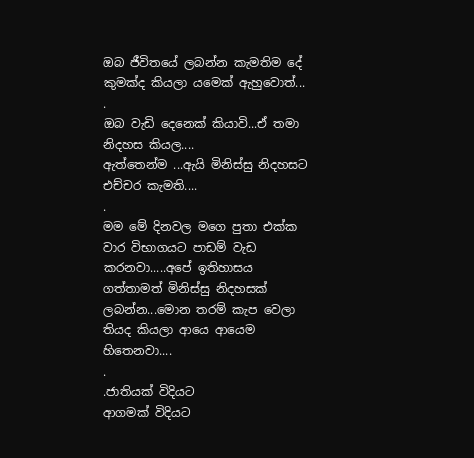ඔබ ජීවිතයේ ලබන්න කැමතිම දේ කුමක්ද කියලා යමෙක් ඇහුවොත්...
.
ඔබ වැඩි දෙනෙක් කියාවි...ඒ තමා නිදහස කියල....
ඇත්තෙන්ම ...ඇයි මිනිස්සු නිදහසට එච්චර කැමති....
.
මම මේ දිනවල මගෙ පුතා එක්ක වාර විභාගයට පාඩම් වැඩ කරනවා.....අපේ ඉතිහාසය ගත්තාමත් මිනිස්සු නිදහසක් ලබන්න...මොන තරම් කැප වෙලා තියද කියලා ආයෙ ආයෙම හිතෙනවා....
.
.ජාතියක් විදියට
ආගමක් විදියට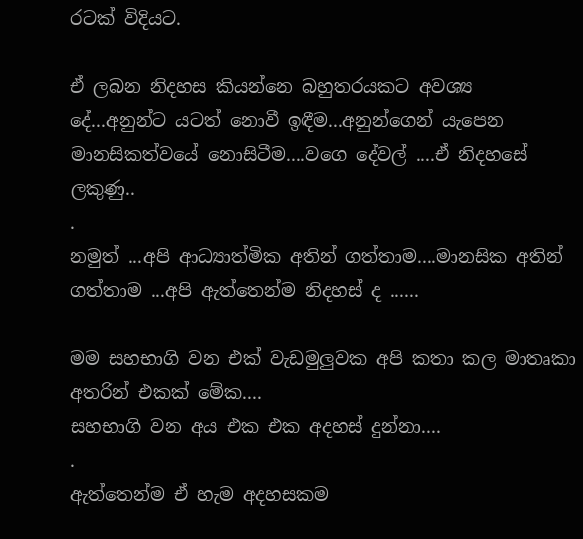රටක් විදියට.

ඒ ලබන නිදහස කියන්නෙ බහුතරයකට අවශ්‍ය දේ...අනුන්ට යටත් නොවී ඉඳීම...අනුන්ගෙන් යැපෙන මානසිකත්වයේ නොසිටීම....වගෙ දේවල් ....ඒ නිදහසේ ලකුණු..
.
නමුත් ...අපි ආධ්‍යාත්මික අතින් ගත්තාම....මානසික අතින් ගත්තාම ...අපි ඇත්තෙන්ම නිදහස් ද ......

මම සහභාගි වන එක් වැඩමුලුවක අපි කතා කල මාතෘකා අතරින් එකක් මේක....
සහභාගි වන අය එක එක අදහස් දුන්නා....
.
ඇත්තෙන්ම ඒ හැම අදහසකම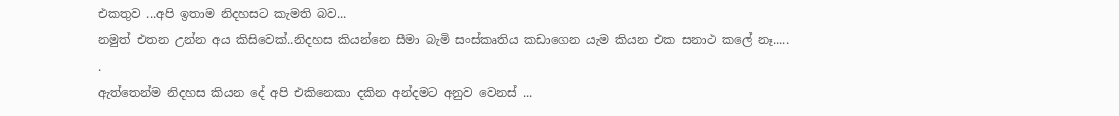එකතුව ...අපි ඉතාම නිදහසට කැමති බව...
නමුත් එතන උන්න අය කිසිවෙක්..නිදහස කියන්නෙ සීමා බැමි සංස්කෘතිය කඩාගෙන යැම කියන එක සනාථ කලේ නෑ.....
.
ඇත්තෙන්ම නිදහස කියන දේ අපි එකිනෙකා දකින අන්දමට අනුව වෙනස් ...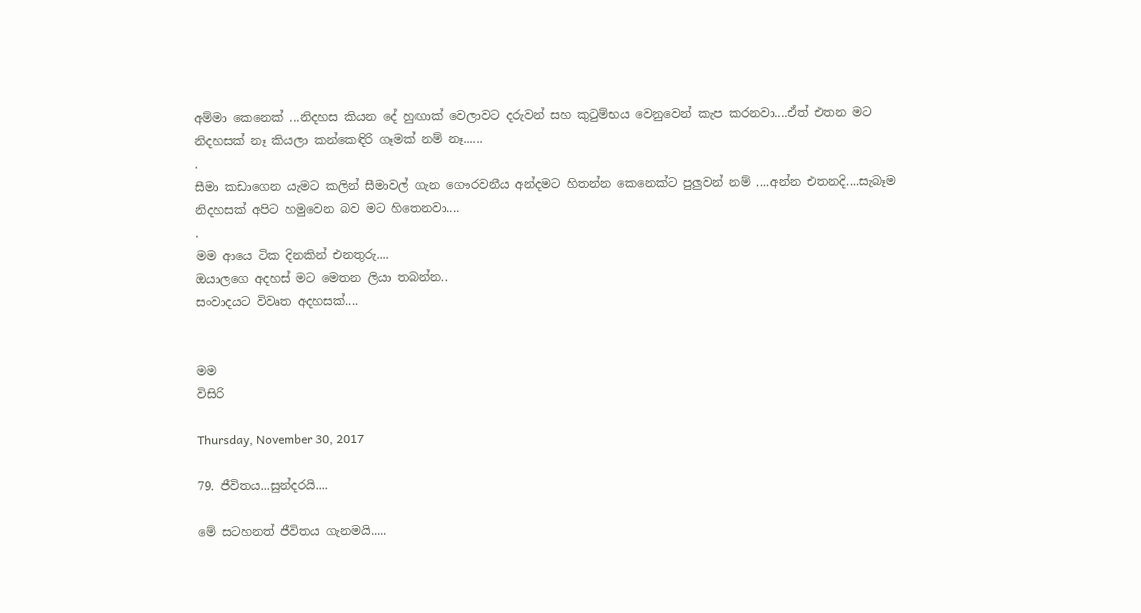අම්මා කෙනෙක් ...නිදහස කියන දේ හුඟාක් වෙලාවට දරුවන් සහ කුටුම්භය වෙනුවෙන් කැප කරනවා....ඒත් එතන මට නිදහසක් නෑ කියලා කන්කෙඳිරි ගෑමක් නම් නෑ......
.
සීමා කඩාගෙන යැමට කලින් සීමාවල් ගැන ගෞරවනීය අන්දමට හිතන්න කෙනෙක්ට පුලුවන් නම් ....අන්න එතනදි....සැබෑම නිදහසක් අපිට හමුවෙන බව මට හිතෙනවා....
.
මම ආයෙ ටික දිනකින් එනතුරු....
ඔයාලගෙ අදහස් මට මෙතන ලියා තබන්න..
සංවාදයට විවෘත අදහසක්....


මම
විසිරි

Thursday, November 30, 2017

79. ජීවිතය...සුන්දරයි....

මේ සටහනත් ජීවිතය ගැනමයි.....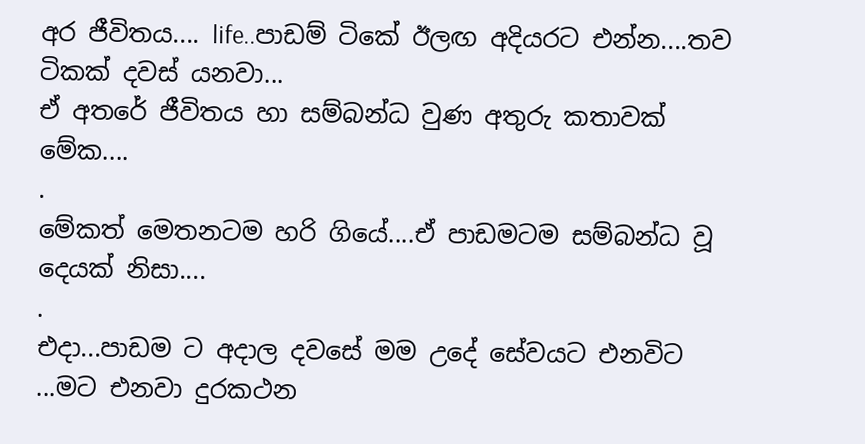අර ජීවිතය.... life..පාඩම් ටිකේ ඊලඟ අදියරට එන්න....තව ටිකක් දවස් යනවා...
ඒ අතරේ ජීවිතය හා සම්බන්ධ වුණ අතුරු කතාවක් මේක....
.
මේකත් මෙතනටම හරි ගියේ....ඒ පාඩමටම සම්බන්ධ වූ දෙයක් නිසා....
.
එදා...පාඩම ට අදාල දවසේ මම උදේ සේවයට එනවිට ...මට එනවා දුරකථන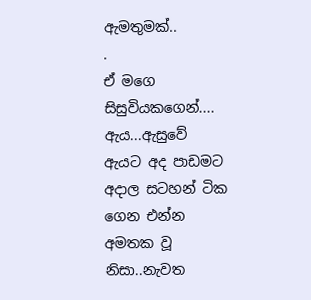ඇමතුමක්..
.
ඒ මගෙ සිසුවියකගෙන්....
ඇය...ඇසුවේ ඇයට අද පාඩමට අදාල සටහන් ටික ගෙන එන්න අමතක වූ නිසා..නැවත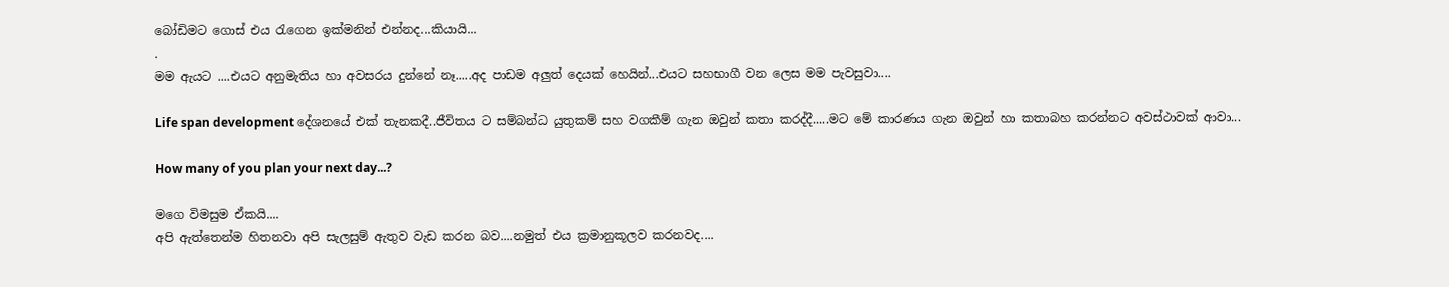බෝඩිමට ගොස් එය රැගෙන ඉක්මනින් එන්නද...කියායි...
.
මම ඇයට ....එයට අනුමැතිය හා අවසරය දුන්නේ නෑ.....අද පාඩම අලුත් දෙයක් හෙයින්...එයට සහභාගී වන ලෙස මම පැවසුවා....

Life span development දේශනයේ එක් තැනකදී..ජීවිතය ට සම්බන්ධ යුතුකම් සහ වගකීම් ගැන ඔවුන් කතා කරද්දී.....මට මේ කාරණය ගැන ඔවුන් හා කතාබහ කරන්නට අවස්ථාවක් ආවා...

How many of you plan your next day...?

මගෙ විමසුම ඒකයි....
අපි ඇත්තෙන්ම හිතනවා අපි සැලසුම් ඇතුව වැඩ කරන බව....නමුත් එය ක්‍රමානුකූලව කරනවද....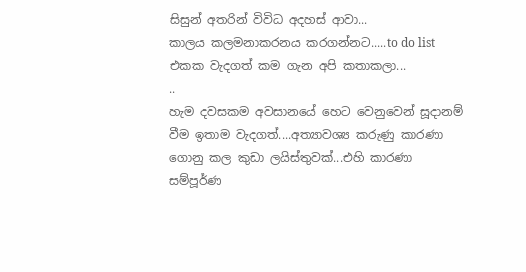සිසුන් අතරින් විවිධ අදහස් ආවා...
කාලය කලමනාකරනය කරගන්නට.....to do list එකක වැදගත් කම ගැන අපි කතාකලා...
..
හැම දවසකම අවසානයේ හෙට වෙනුවෙන් සූදානම් වීම ඉතාම වැදගත්....අත්‍යාවශ්‍ය කරුණු කාරණා ගොනු කල කුඩා ලයිස්තුවක්...එහි කාරණා සම්පූර්ණ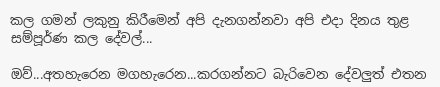කල ගමන් ලකුනු කිරීමෙන් අපි දැනගන්නවා අපි එදා දිනය තුළ සම්පූර්ණ කල දේවල්...

ඔව්...අතහැරෙන මගහැරෙන...කරගන්නට බැරිවෙන දේවලුත් එතන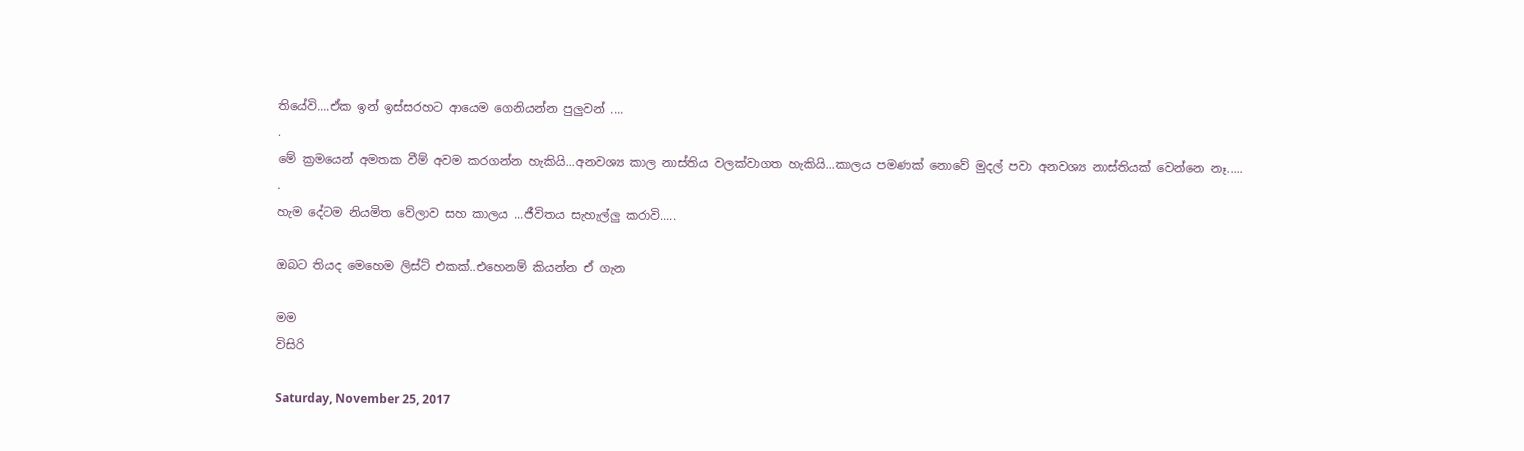තියේවි....ඒක ඉන් ඉස්සරහට ආයෙම ගෙනියන්න පුලුවන් ....
.
මේ ක්‍රමයෙන් අමතක වීම් අවම කරගන්න හැකියි...අනවශ්‍ය කාල නාස්තිය වලක්වාගත හැකියි...කාලය පමණක් නොවේ මුදල් පවා අනවශ්‍ය නාස්තියක් වෙන්නෙ නෑ.....
.
හැම දේටම නියමිත වේලාව සහ කාලය ...ජීවිතය සැහැල්ලු කරාවි.....

ඔබට තියද මෙහෙම ලිස්ට් එකක්..එහෙනම් කියන්න ඒ ගැන

මම
විසිරි

Saturday, November 25, 2017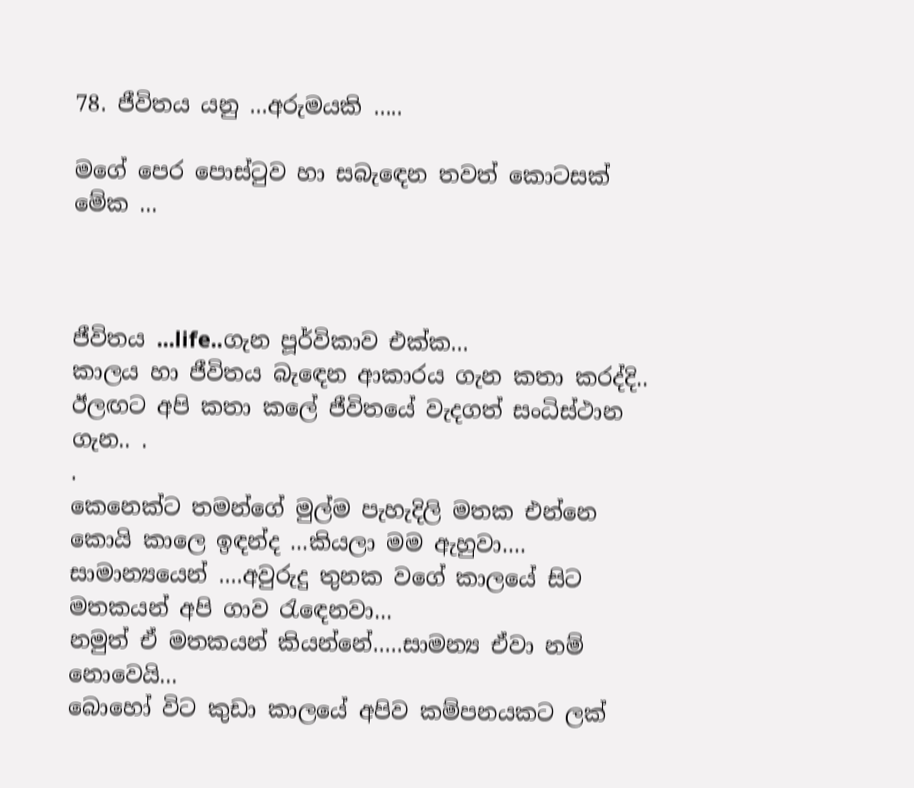78. ජීවිතය යනු ...අරුමයකි .....

මගේ පෙර පොස්ටුව හා සබැඳෙන තවත් කොටසක් මේක ...



ජීවිතය ...life..ගැන පූර්විකාව එක්ක...
කාලය හා ජීවිතය බැඳෙන ආකාරය ගැන කතා කරද්දි..
ඊලඟට අපි කතා කලේ ජීවිතයේ වැදගත් සංධිස්ථාන ගැන.. .
.
කෙනෙක්ට තමන්ගේ මුල්ම පැහැදිලි මතක එන්නෙ කොයි කාලෙ ඉඳන්ද ...කියලා මම ඇහුවා....
සාමාන්‍යයෙන් ....අවුරුදු තුනක වගේ කාලයේ සිට මතකයන් අපි ගාව රැඳෙනවා...
නමුත් ඒ මතකයන් කියන්නේ.....සාමන්‍ය ඒවා නම් නොවෙයි...
බොහෝ විට කුඩා කාලයේ අපිව කම්පනයකට ලක්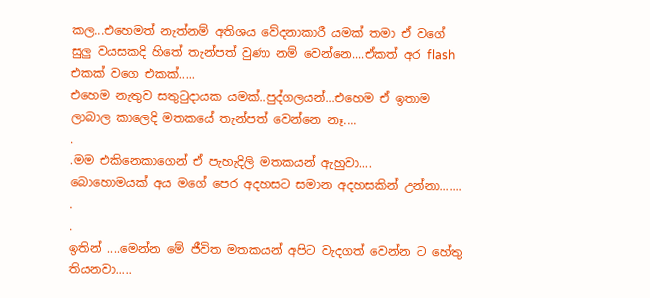කල...එහෙමත් නැත්නම් අතිශය වේදනාකාරී යමක් තමා ඒ වගේ සුලු වයසකදි හිතේ තැන්පත් වුණා නම් වෙන්නෙ....ඒකත් අර flash එකක් වගෙ එකක්.....
එහෙම නැතුව සතුටුදායක යමක්..පුද්ගලයන්...එහෙම ඒ ඉතාම ලාබාල කාලෙදි මතකයේ තැන්පත් වෙන්නෙ නෑ....
.
.මම එකිනෙකාගෙන් ඒ පැහැදිලි මතකයන් ඇහුවා....
බොහොමයක් අය මගේ පෙර අදහසට සමාන අදහසකින් උන්නා.......
.
.
ඉතින් ....මෙන්න මේ ජීවිත මතකයන් අපිට වැදගත් වෙන්න ට හේතු තියනවා.....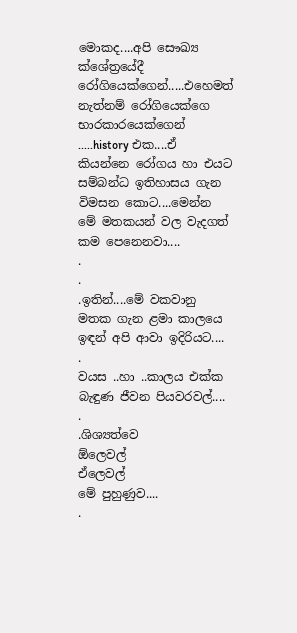මොකද....අපි සෞඛ්‍ය ක්ශේත්‍රයේදී රෝගියෙක්ගෙන්.....එහෙමත් නැත්නම් රෝගියෙක්ගෙ භාරකාරයෙක්ගෙන් .....history එක....ඒ කියන්නෙ රෝගය හා එයට සම්බන්ධ ඉතිහාසය ගැන විමසන කොට....මෙන්න මේ මතකයන් වල වැදගත් කම පෙනෙනවා....
.
.
.ඉතින්....මේ වකවානු මතක ගැන ළමා කාලයෙ ඉඳන් අපි ආවා ඉදිරියට....
.
වයස ..හා ..කාලය එක්ක බැඳුණ ජීවන පියවරවල්....
.
.ශිශ්‍යත්වෙ
ඕලෙවල්
ඒලෙවල්
මේ පුහුණුව....
.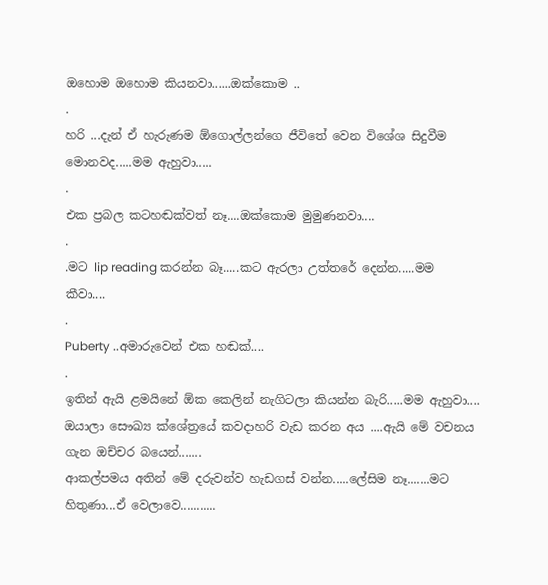ඔහොම ඔහොම කියනවා......ඔක්කොම ..
.
හරි ...දැන් ඒ හැරුණම ඕගොල්ලන්ගෙ ජීවිතේ වෙන විශේශ සිදුවීම මොනවද.....මම ඇහුවා.....
.
එක ප්‍රබල කටහඬක්වත් නෑ....ඔක්කොම මුමුණනවා....
.
.මට lip reading කරන්න බෑ.....කට ඇරලා උත්තරේ දෙන්න.....මම කීවා....
.
Puberty ..අමාරුවෙන් එක හඬක්....
.
ඉතින් ඇයි ළමයිනේ ඕක කෙලින් නැගිටලා කියන්න බැරි.....මම ඇහුවා....
ඔයාලා සෞඛ්‍ය ක්ශේත්‍රයේ කවදාහරි වැඩ කරන අය ....ඇයි මේ වචනය ගැන ඔච්චර බයෙන්.......
ආකල්පමය අතින් මේ දරුවන්ව හැඩගස් වන්න.....ලේසිම නෑ.......මට හිතුණා...ඒ වෙලාවෙ...........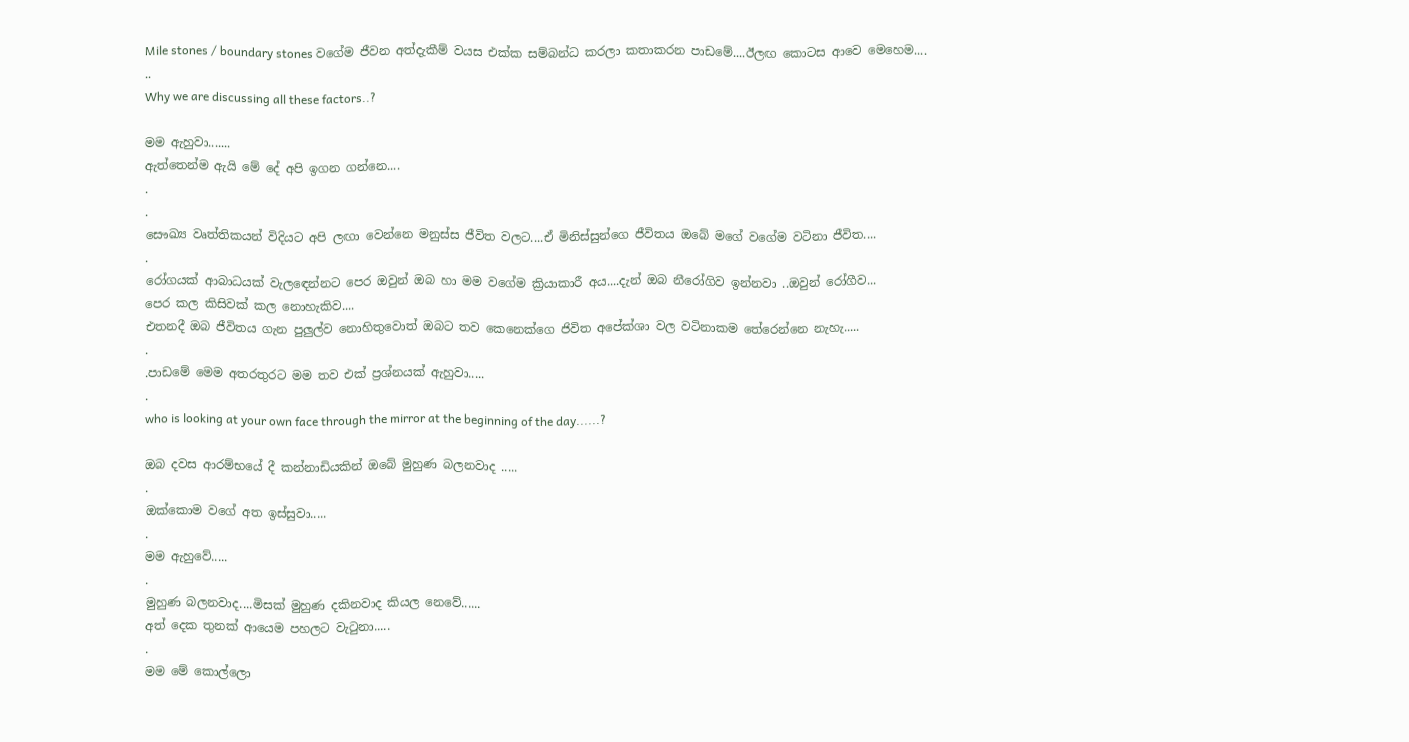Mile stones / boundary stones වගේම ජීවන අත්දැකීම් වයස එක්ක සම්බන්ධ කරලා කතාකරන පාඩමේ....ඊලඟ කොටස ආවෙ මෙහෙම....
..
Why we are discussing all these factors..?

මම ඇහුවා.......
ඇත්තෙන්ම ඇයි මේ දේ අපි ඉගන ගන්නෙ....
.
.
සෞඛ්‍ය වෘත්තිකයන් විදියට අපි ලඟා වෙන්නෙ මනුස්ස ජීවිත වලට....ඒ මිනිස්සුන්ගෙ ජීවිතය ඔබේ මගේ වගේම වටිනා ජීවිත....
.
රෝගයක් ආබාධයක් වැලඳෙන්නට පෙර ඔවුන් ඔබ හා මම වගේම ක්‍රියාකාරී අය....දැන් ඔබ නීරෝගිව ඉන්නවා ..ඔවුන් රෝගීව...
පෙර කල කිසිවක් කල නොහැකිව....
එතනදී ඔබ ජීවිතය ගැන පුලුල්ව නොහිතුවොත් ඔබට තව කෙනෙක්ගෙ ජිවිත අපේක්ශා වල වටිනාකම තේරෙන්නෙ නැහැ.....
.
.පාඩමේ මෙම අතරතුරට මම තව එක් ප්‍රශ්නයක් ඇහුවා.....
.
who is looking at your own face through the mirror at the beginning of the day......?

ඔබ දවස ආරම්භයේ දී කන්නාඩියකින් ඔබේ මුහුණ බලනවාද .....
.
ඔක්කොම වගේ අත ඉස්සුවා.....
.
මම ඇහුවේ.....
.
මුහුණ බලනවාද....මිසක් මුහුණ දකිනවාද කියල නෙවේ......
අත් දෙක තුනක් ආයෙම පහලට වැටුනා.....
.
මම මේ කොල්ලො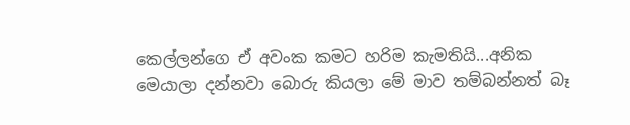කෙල්ලන්ගෙ ඒ අවංක කමට හරිම කැමතියි...අනික මෙයාලා දන්නවා බොරු කියලා මේ මාව තම්බන්නත් බෑ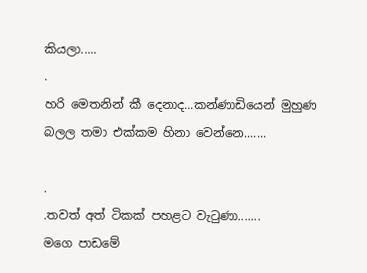කියලා.....
.
හරි මෙතනින් කී දෙනාද...කන්ණාඩියෙන් මුහුණ බලල තමා එක්කම හිනා වෙන්නෙ.......

.
.තවත් අත් ටිකක් පහළට වැටුණා.......
මගෙ පාඩමේ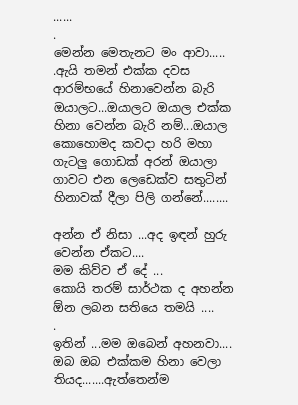......
.
මෙන්න මෙතැනට මං ආවා.....
.ඇයි තමන් එක්ක දවස ආරම්භයේ හිනාවෙන්න බැරි ඔයාලට...ඔයාලට ඔයාල එක්ක හිනා වෙන්න බැරි නම්...ඔයාල කොහොමද කවදා හරි මහා ගැටලු ගොඩක් අරන් ඔයාලා ගාවට එන ලෙඩෙක්ව සතුටින් හිනාවක් දීලා පිලි ගන්නේ........

අන්න ඒ නිසා ...අද ඉඳන් හුරු වෙන්න ඒකට....
මම කිව්ව ඒ දේ ...
කොයි තරම් සාර්ථක ද අහන්න ඕන ලබන සතියෙ තමයි ....
.
ඉතින් ...මම ඔබෙන් අහනවා....
ඔබ ඔබ එක්කම හිනා වෙලා තියද.......ඇත්තෙන්ම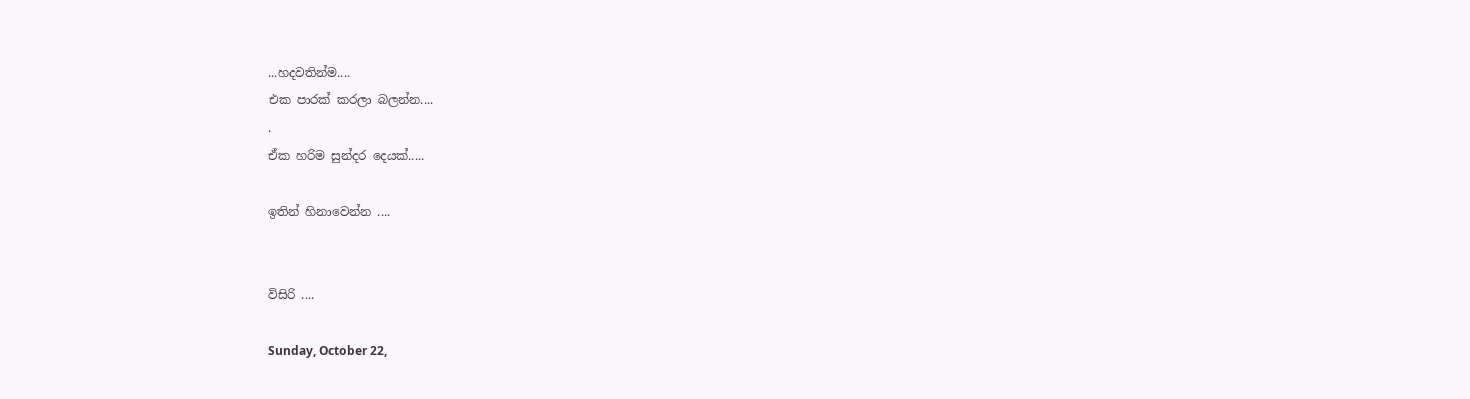...හදවතින්ම....
එක පාරක් කරලා බලන්න....
.
ඒක හරිම සුන්දර දෙයක්.....

ඉතින් හිනාවෙන්න ....


විසිරි ....

Sunday, October 22,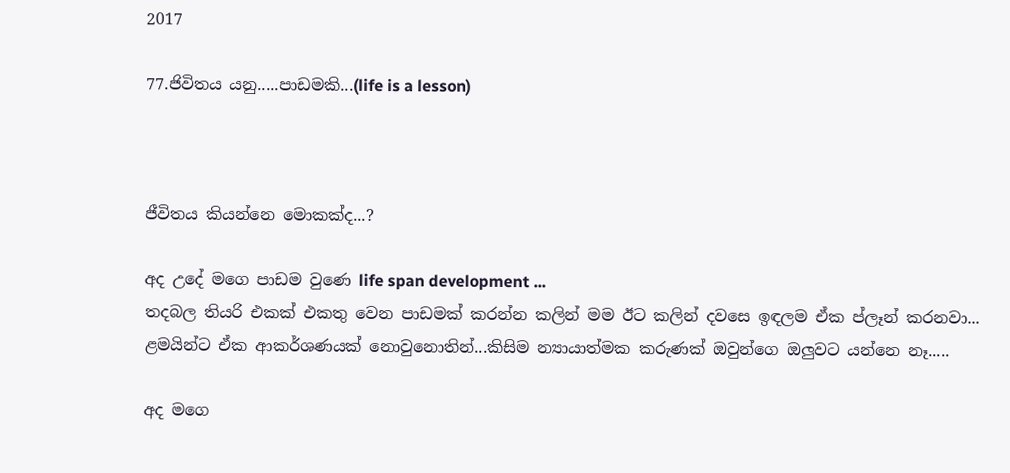2017

77.ජිවිතය යනු.....පාඩමකි...(life is a lesson)



ජීවිතය කියන්නෙ මොකක්ද...?

අද උදේ මගෙ පාඩම වුණෙ life span development ...
තදබල තියරි එකක් එකතු වෙන පාඩමක් කරන්න කලින් මම ඊට කලින් දවසෙ ඉඳලම ඒක ප්ලෑන් කරනවා...
ළමයින්ට ඒක ආකර්ශණයක් නොවුනොතින්...කිසිම න්‍යායාත්මක කරුණක් ඔවුන්ගෙ ඔලුවට යන්නෙ නෑ.....

අද මගෙ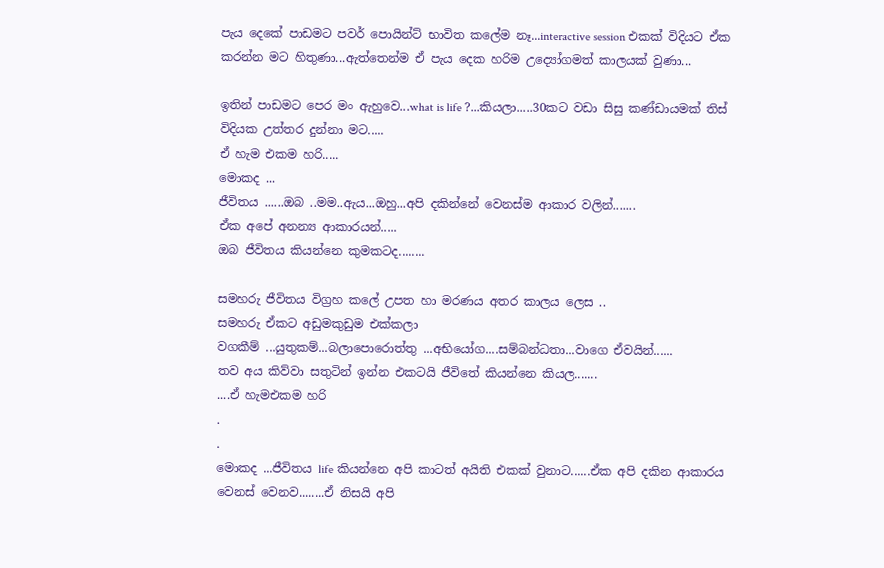පැය දෙකේ පාඩමට පවර් පොයින්ට් භාවිත කලේම නෑ...interactive session එකක් විදියට ඒක කරන්න මට හිතුණා...ඇත්තෙන්ම ඒ පැය දෙක හරිම උද්‍යෝගමත් කාලයක් වුණා...

ඉතින් පාඩමට පෙර මං ඇහුවෙ...what is life ?...කියලා.....30කට වඩා සිසු කණ්ඩායමක් තිස් විදියක උත්තර දුන්නා මට.....
ඒ හැම එකම හරි.....
මොකද ...
ජීවිතය ......ඔබ ..මම..ඇය...ඔහු...අපි දකින්නේ වෙනස්ම ආකාර වලින්.......
ඒක අපේ අනන්‍ය ආකාරයන්.....
ඔබ ජීවිතය කියන්නෙ කුමකටද........

සමහරු ජීවිතය විග්‍රහ කලේ උපත හා මරණය අතර කාලය ලෙස ..
සමහරු ඒකට අඩුමකුඩුම එක්කලා
වගකීම් ...යුතුකම්...බලාපොරොත්තු ...අභියෝග....සම්බන්ධතා...වාගෙ ඒවයින්......
තව අය කිව්වා සතුටින් ඉන්න එකටයි ජීවිතේ කියන්නෙ කියල.......
....ඒ හැමඑකම හරි
.
.
මොකද ...ජීවිතය life කියන්නෙ අපි කාටත් අයිති එකක් වුනාට......ඒක අපි දකින ආකාරය වෙනස් වෙනව........ඒ නිසයි අපි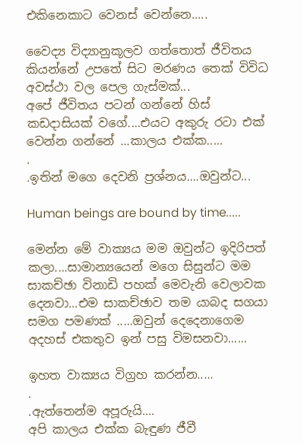එකිනෙකාට වෙනස් වෙන්නෙ.....

වෛද්‍ය විද්‍යානුකූලව ගත්තොත් ජීවිතය කියන්නේ උපතේ සිට මරණය තෙක් විවිධ අවස්ථා වල පෙල ගැස්මක්...
අපේ ජීවිතය පටන් ගන්නේ හිස් කඩදාසියක් වගේ....එයට අකුරු රටා එක් වෙන්න ගන්නේ ...කාලය එක්ක.....
.
.ඉතින් මගෙ දෙවනි ප්‍රශ්නය....ඔවුන්ට...

Human beings are bound by time.....

මෙන්න මේ වාක්‍යය මම ඔවුන්ට ඉදිරිපත් කලා....සාමාන්‍යයෙන් මගෙ සිසුන්ට මම සාකච්ඡා විනාඩි පහක් මෙවැනි වෙලාවක දෙනවා...එම සාකච්ඡාව තම යාබද සගයා සමග පමණක් .....ඔවුන් දෙදෙනාගෙම අදහස් එකතුව ඉන් පසු විමසනවා......

ඉහත වාක්‍යය විග්‍රහ කරන්න.....
.
.ඇත්තෙන්ම අපූරුයි....
අපි කාලය එක්ක බැඳුණ ජීවී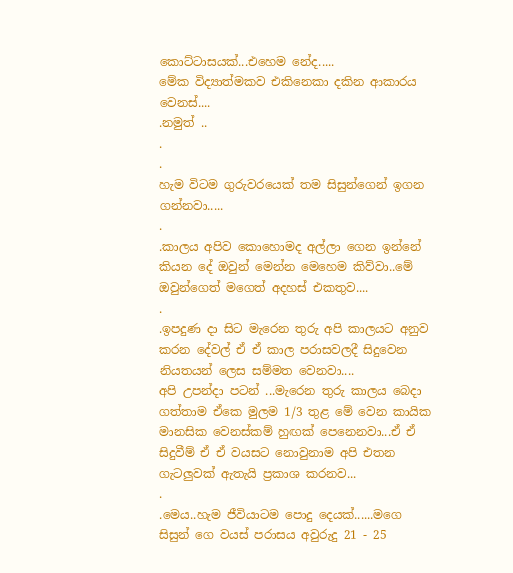කොට්ටාසයක්...එහෙම නේද.....
මේක විද්‍යාත්මකව එකිනෙකා දකින ආකාරය වෙනස්....
.නමුත් ..
.
.
හැම විටම ගුරුවරයෙක් තම සිසුන්ගෙන් ඉගන ගන්නවා.....
.
.කාලය අපිව කොහොමද අල්ලා ගෙන ඉන්නේ කියන දේ ඔවුන් මෙන්න මෙහෙම කිව්වා..මේ ඔවුන්ගෙත් මගෙත් අදහස් එකතුව....
.
.ඉපදුණ දා සිට මැරෙන තුරු අපි කාලයට අනුව කරන දේවල් ඒ ඒ කාල පරාසවලදී සිදුවෙන නියතයන් ලෙස සම්මත වෙනවා....
අපි උපන්දා පටන් ...මැරෙන තුරු කාලය බෙදා ගත්තාම ඒකෙ මුලම 1/3 තුළ මේ වෙන කායික මානසික වෙනස්කම් හුඟක් පෙනෙනවා...ඒ ඒ සිදුවීම් ඒ ඒ වයසට නොවුනාම අපි එතන ගැටලුවක් ඇතැයි ප්‍රකාශ කරනව...
.
.මෙය..හැම ජීවියාටම පොදු දෙයක්......මගෙ සිසුන් ගෙ වයස් පරාසය අවුරුදු 21 - 25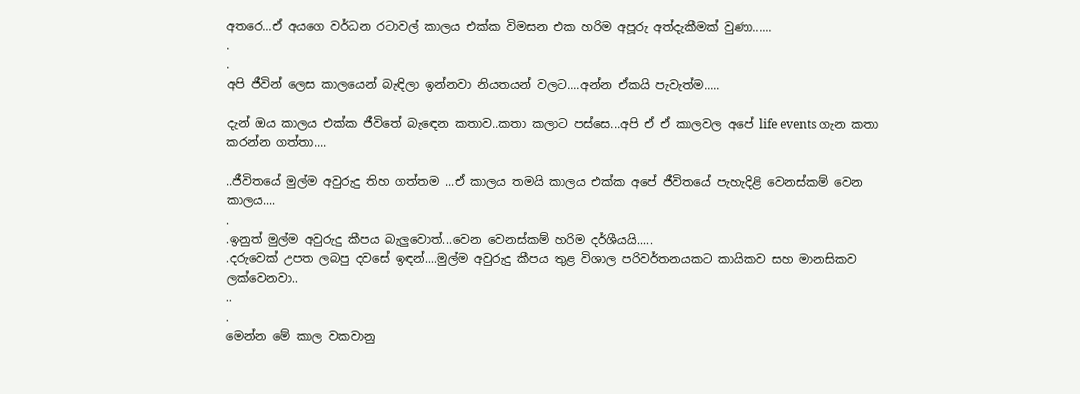අතරෙ...ඒ අයගෙ වර්ධන රටාවල් කාලය එක්ක විමසන එක හරිම අපූරු අත්දැකීමක් වුණා......
.
.
අපි ජීවින් ලෙස කාලයෙන් බැඳිලා ඉන්නවා නියතයන් වලට....අන්න ඒකයි පැවැත්ම.....

දැන් ඔය කාලය එක්ක ජීවිතේ බැඳෙන කතාව..කතා කලාට පස්සෙ...අපි ඒ ඒ කාලවල අපේ life events ගැන කතා කරන්න ගත්තා....

..ජීවිතයේ මුල්ම අවුරුදු තිහ ගත්තම ...ඒ කාලය තමයි කාලය එක්ක අපේ ජීවිතයේ පැහැදිළි වෙනස්කම් වෙන කාලය....
.
.ඉනුත් මුල්ම අවුරුදු කීපය බැලුවොත්...වෙන වෙනස්කම් හරිම දර්ශීයයි.....
.දරුවෙක් උපත ලබපු දවසේ ඉඳන්....මුල්ම අවුරුදු කීපය තුළ විශාල පරිවර්තනයකට කායිකව සහ මානසිකව ලක්වෙනවා..
..
.
මෙන්න මේ කාල වකවානු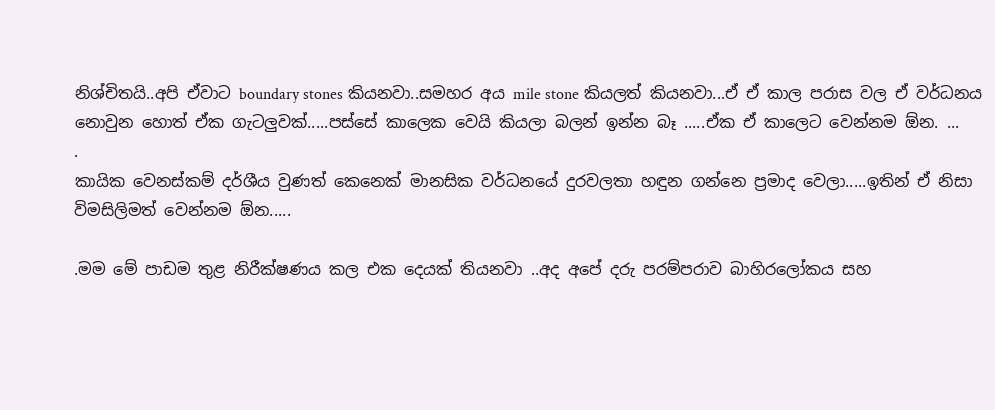නිශ්චිතයි..අපි ඒවාට boundary stones කියනවා..සමහර අය mile stone කියලත් කියනවා...ඒ ඒ කාල පරාස වල ඒ වර්ධනය නොවුන හොත් ඒක ගැටලුවක්.....පස්සේ කාලෙක වෙයි කියලා බලන් ඉන්න බෑ .....ඒක ඒ කාලෙට වෙන්නම ඕන. ...
.
කායික වෙනස්කම් දර්ශීය වුණත් කෙනෙක් මානසික වර්ධනයේ දුරවලතා හඳුන ගන්නෙ ප්‍රමාද වෙලා.....ඉතින් ඒ නිසා විමසිලිමත් වෙන්නම ඕන.....

.මම මේ පාඩම තුළ නිරීක්ෂණය කල එක දෙයක් තියනවා ..අද අපේ දරු පරම්පරාව බාහිරලෝකය සහ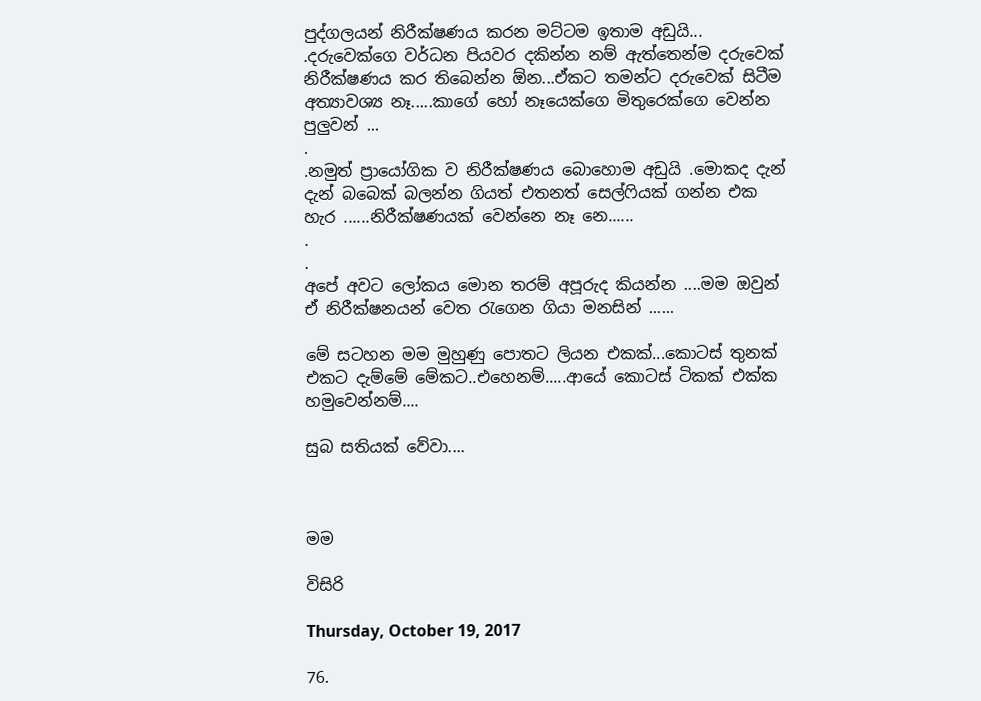පුද්ගලයන් නිරීක්ෂණය කරන මට්ටම ඉතාම අඩුයි...
.දරුවෙක්ගෙ වර්ධන පියවර දකින්න නම් ඇත්තෙන්ම දරුවෙක් නිරීක්ෂණය කර තිබෙන්න ඕන...ඒකට තමන්ට දරුවෙක් සිටීම අත්‍යාවශ්‍ය නෑ.....කාගේ හෝ නෑයෙක්ගෙ මිතුරෙක්ගෙ වෙන්න පුලුවන් ...
.
.නමුත් ප්‍රායෝගික ව නිරීක්ෂණය බොහොම අඩුයි .මොකද දැන් දැන් බබෙක් බලන්න ගියත් එතනත් සෙල්ෆියක් ගන්න එක හැර ......නිරීක්ෂණයක් වෙන්නෙ නෑ නෙ......
.
.
අපේ අවට ලෝකය මොන තරම් අපූරුද කියන්න ....මම ඔවුන් ඒ නිරීක්ෂනයන් වෙත රැගෙන ගියා මනසින් ......

මේ සටහන මම මුහුණු පොතට ලියන එකක්...කොටස් තුනක් එකට දැම්මේ මේකට..එහෙනම්.....ආයේ කොටස් ටිකක් එක්ක හමුවෙන්නම්....

සුබ සතියක් වේවා....



මම

විසිරි

Thursday, October 19, 2017

76.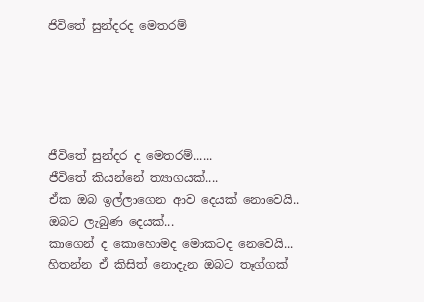ජිවිතේ සුන්දරද මෙතරම්





ජීවිතේ සුන්දර ද මෙතරම්......
ජීවිතේ කියන්නේ ත්‍යාගයක්....
ඒක ඔබ ඉල්ලාගෙන ආව දෙයක් නොවෙයි..
ඔබට ලැබුණ දෙයක්...
කාගෙන් ද කොහොමද මොකටද නෙවෙයි...
හිතන්න ඒ කිසිත් නොදැන ඔබට තෑග්ගක්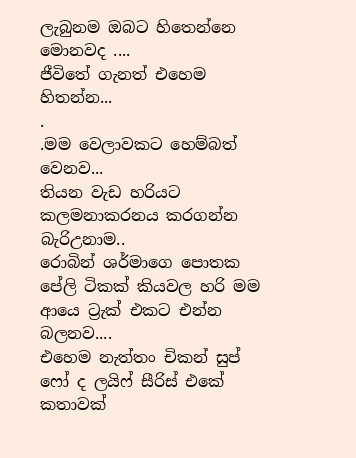ලැබුනම ඔබට හිතෙන්නෙ මොනවද ....
ජීවිතේ ගැනත් එහෙම හිතන්න...
.
.මම වෙලාවකට හෙම්බත් වෙනව...
තියන වැඩ හරියට කලමනාකරනය කරගන්න බැරිඋනාම..
රොබින් ශර්මාගෙ පොතක පේලි ටිකක් කියවල හරි මම ආයෙ ට්‍රැක් එකට එන්න බලනව....
එහෙම නැත්තං චිකන් සුප් ෆෝ ද ලයිෆ් සීරිස් එකේ කතාවක්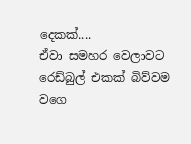දෙකක්....
ඒවා සමහර වෙලාවට රෙඩ්බුල් එකක් බිව්වම වගෙ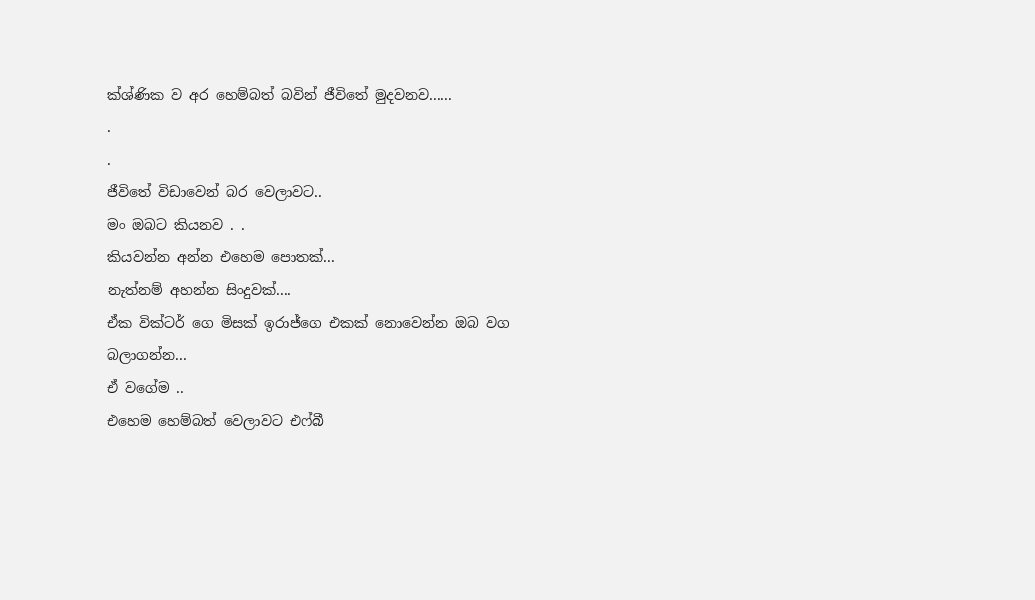ක්ශ්ණික ව අර හෙම්බත් බවින් ජීවිතේ මුදවනව......
.
.
ජීවිතේ විඩාවෙන් බර වෙලාවට..
මං ඔබට කියනව . .
කියවන්න අන්න එහෙම පොතක්...
නැත්නම් අහන්න සිංදුවක්....
ඒක වික්ටර් ගෙ මිසක් ඉරාජ්ගෙ එකක් නොවෙන්න ඔබ වග බලාගන්න...
ඒ වගේම ..
එහෙම හෙම්බත් වෙලාවට එෆ්බී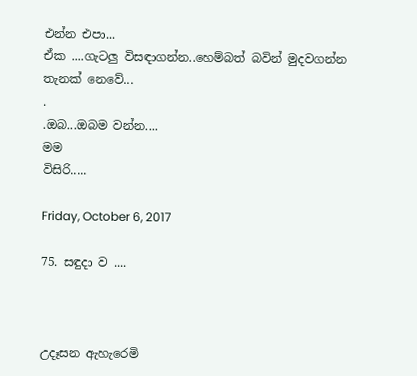එන්න එපා...
ඒක ....ගැටලු විසඳාගන්න..හෙම්බත් බවින් මුදවගන්න තැනක් නෙවේ...
.
.ඔබ...ඔබම වන්න....
මම
විසිරි.....

Friday, October 6, 2017

75. සඳුදා ව ....



උදෑසන ඇහැරෙමි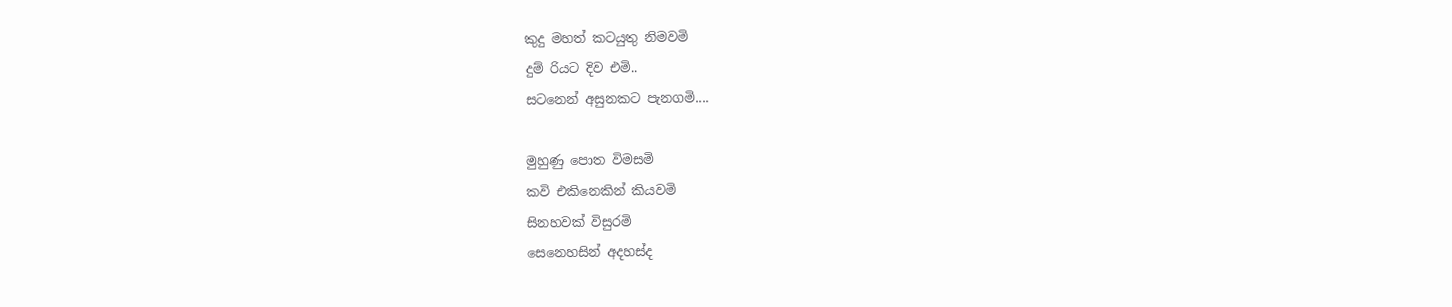කුදු මහත් කටයුතු නිමවමි
දුම් රියට දිව එමි..
සටනෙන් අසුනකට පැනගමි....

මුහුණු පොත විමසමි
කවි එකිනෙකින් කියවමි
සිනහවක් විසුරමි
සෙනෙහසින් අදහස්ද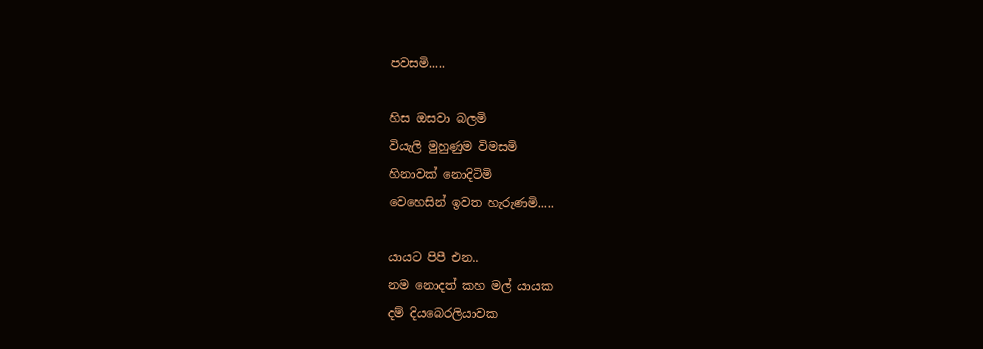පවසමි.....

හිස ඔසවා බලමි
වියැලි මුහුණුම විමසමි
හිනාවක් නොදිටිමි
වෙහෙසින් ඉවත හැරුණමි.....

යායට පිපී එන..
නම නොදත් කහ මල් යායක
දම් දියබෙරලියාවක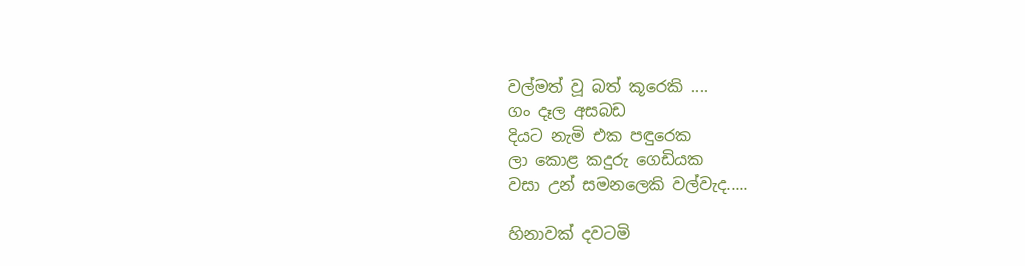වල්මත් වූ බත් කූරෙකි ....
ගං දෑල අසබඩ
දියට නැමි එක පඳුරෙක
ලා කොළ කදුරු ගෙඩියක
වසා උන් සමනලෙකි වල්වැද.....

හිනාවක් දවටමි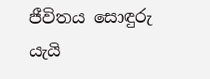ජීවිතය සොඳුරු යැයි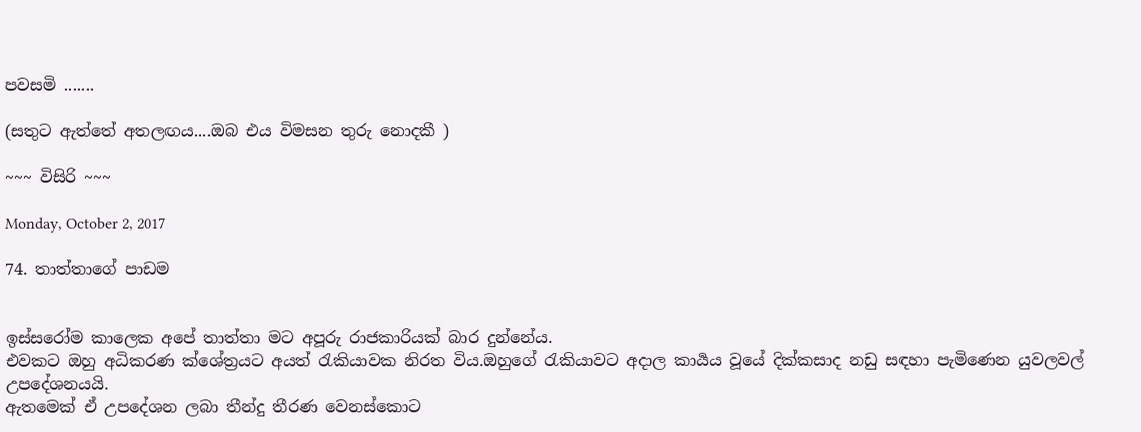පවසමි .......

(සතුට ඇත්තේ අතලඟය....ඔබ එය විමසන තුරු නොදකී )

~~~ විසිරි ~~~

Monday, October 2, 2017

74. තාත්තාගේ පාඩම


ඉස්සරෝම කාලෙක අපේ තාත්තා මට අපූරු රාජකාරියක් බාර දුන්නේය.
එවකට ඔහු අධිකරණ ක්ශේත්‍රයට අයත් රැකියාවක නිරත විය.ඔහුගේ රැකියාවට අදාල කාර්‍යය වූයේ දික්කසාද නඩු සඳහා පැමිණෙන යුවලවල් උපදේශනයයි.
ඇතමෙක් ඒ උපදේශන ලබා තීන්දු තීරණ වෙනස්කොට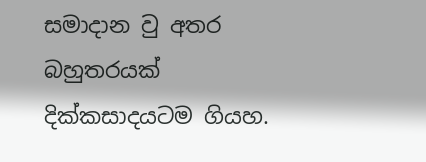සමාදාන වු අතර බහුතරයක් දික්කසාදයටම ගියහ.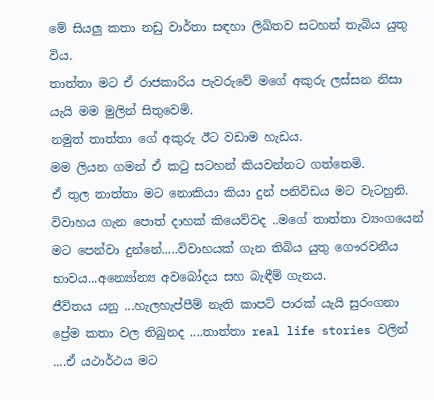මේ සියලු කතා නඩු වාර්තා සඳහා ලිඛිතව සටහන් තැබිය යුතු විය.
තාත්තා මට ඒ රාජකාරිය පැවරුවේ මගේ අකුරු ලස්සන නිසා යැයි මම මුලින් සිතුවෙමි.
නමුත් තාත්තා ගේ අකුරු ඊට වඩාම හැඩය.
මම ලියන ගමන් ඒ කටු සටහන් කියවන්නට ගත්තෙමි.
ඒ තුල තාත්තා මට නොකියා කියා දුන් පනිවිඩය මට වැටහුනි.
විවාහය ගැන පොත් දාහක් කියෙව්වද ..මගේ තාත්තා ව්‍යංගයෙන් මට පෙන්වා දුන්නේ.....විවාහයක් ගැන තිබිය යුතු ගෞරවනීය භාවය...අන්‍යෝන්‍ය අවබෝදය සහ බැඳීම් ගැනය.
ජීවිතය යනු ...හැලහැප්පීම් නැති කාපට් පාරක් යැයි සුරංගනා ප්‍රේම කතා වල තිබුනද ....තාත්තා real life stories වලින් ....ඒ යථාර්ථය මට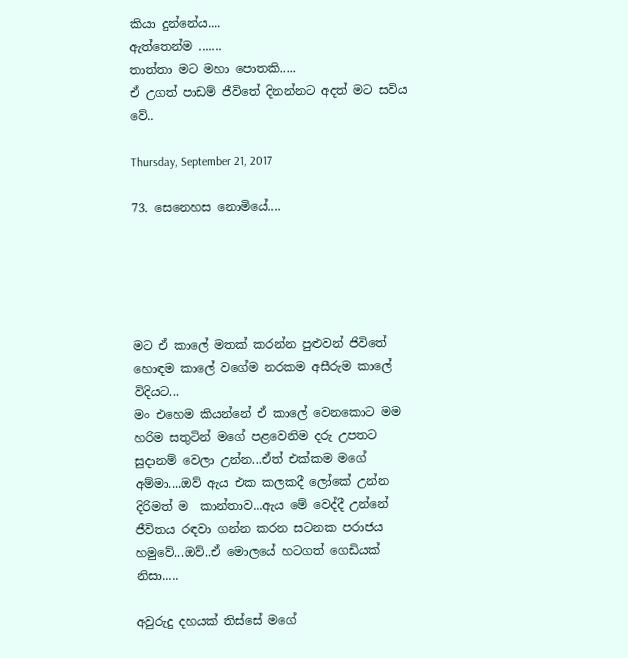කියා දුන්නේය....
ඇත්තෙන්ම .......
තාත්තා මට මහා පොතකි.....
ඒ උගත් පාඩම් ජීවිතේ දිනන්නට අදත් මට සවිය වේ..

Thursday, September 21, 2017

73. සෙනෙහස නොමියේ....





මට ඒ කාලේ මතක් කරන්න පුළුවන් ජිවිතේ හොඳම කාලේ වගේම නරකම අසීරුම කාලේ විදියට...
මං එහෙම කියන්නේ ඒ කාලේ වෙනකොට මම හරිම සතුටින් මගේ පළවෙනිම දරු උපතට සුදානම් වෙලා උන්න...ඒත් එක්කම මගේ අම්මා....ඔව් ඇය එක කලකදී ලෝකේ උන්න දිරිමත් ම  කාන්තාව...ඇය මේ වෙද්දී උන්නේ ජීවිතය රඳවා ගන්න කරන සටනක පරාජය හමුවේ...ඔව්..ඒ මොලයේ හටගත් ගෙඩියක් නිසා.....

අවුරුදු දහයක් තිස්සේ මගේ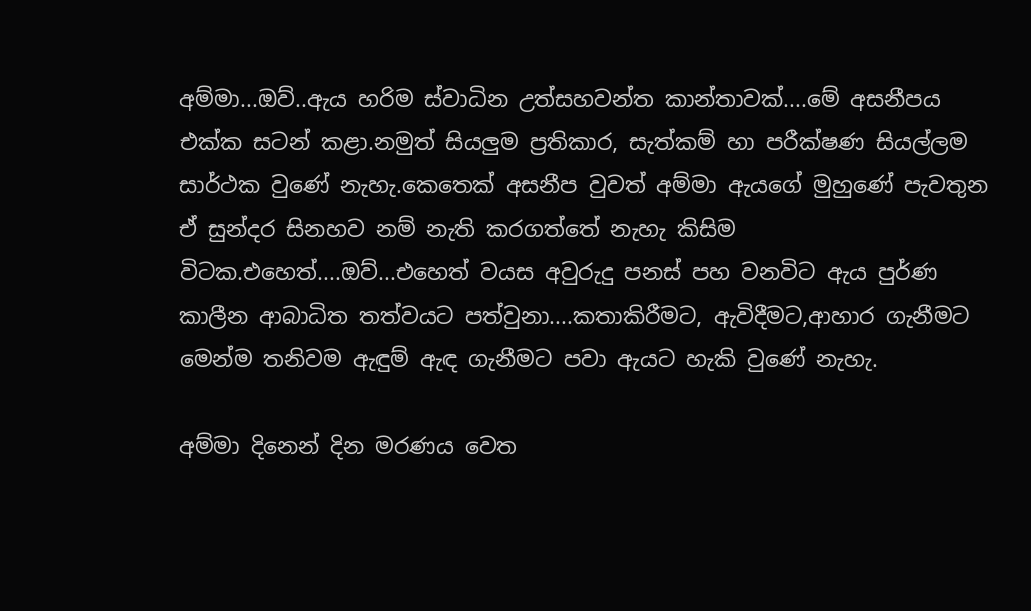අම්මා...ඔව්..ඇය හරිම ස්වාධින උත්සහවන්ත කාන්තාවක්....මේ අසනීපය එක්ක සටන් කළා.නමුත් සියලුම ප්‍රතිකාර, සැත්කම් හා පරීක්ෂණ සියල්ලම සාර්ථක වුණේ නැහැ.කෙතෙක් අසනීප වුවත් අම්මා ඇයගේ මුහුණේ පැවතුන ඒ සුන්දර සිනහව නම් නැති කරගත්තේ නැහැ කිසිම විටක.එහෙත්....ඔව්...එහෙත් වයස අවුරුදු පනස් පහ වනවිට ඇය පුර්ණ කාලීන ආබාධිත තත්වයට පත්වුනා....කතාකිරීමට, ඇවිදීමට,ආහාර ගැනීමට මෙන්ම තනිවම ඇඳුම් ඇඳ ගැනීමට පවා ඇයට හැකි වුණේ නැහැ.

අම්මා දිනෙන් දින මරණය වෙත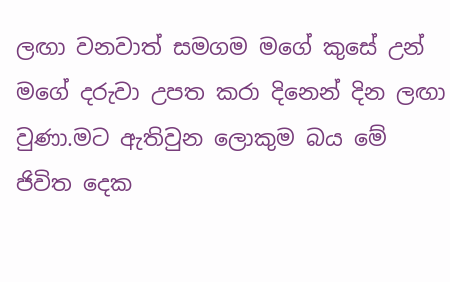ලඟා වනවාත් සමගම මගේ කුසේ උන් මගේ දරුවා උපත කරා දිනෙන් දින ලඟා වුණා.මට ඇතිවුන ලොකුම බය මේ ජිවිත දෙක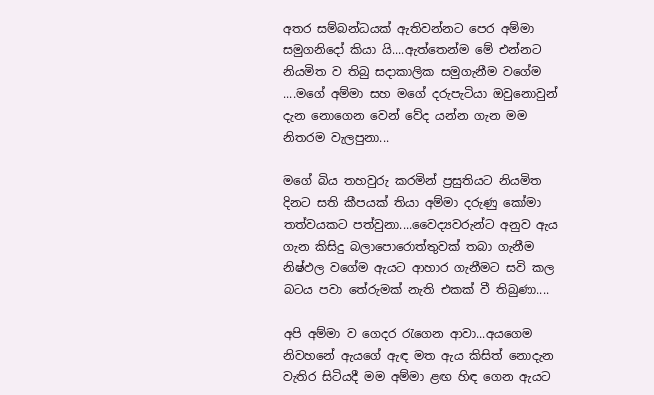අතර සම්බන්ධයක් ඇතිවන්නට පෙර අම්මා සමුගනිදෝ කියා යි....ඇත්තෙන්ම මේ එන්නට නියමිත ව තිබු සදාකාලික සමුගැනීම වගේම ....මගේ අම්මා සහ මගේ දරුපැටියා ඔවුනොවුන් දැන නොගෙන වෙන් වේද යන්න ගැන මම නිතරම වැලපුනා...

මගේ බිය තහවුරු කරමින් ප්‍රසුතියට නියමිත දිනට සති කීපයක් තියා අම්මා දරුණු කෝමා තත්වයකට පත්වුනා....වෛද්‍යවරුන්ට අනුව ඇය ගැන කිසිදු බලාපොරොත්තුවක් තබා ගැනීම නිෂ්ඵල වගේම ඇයට ආහාර ගැනීමට සවි කල බටය පවා තේරුමක් නැති එකක් වී තිබුණා....

අපි අම්මා ව ගෙදර රැගෙන ආවා...අයගෙම නිවහනේ ඇයගේ ඇඳ මත ඇය කිසිත් නොදැන වැතිර සිටියදී මම අම්මා ළඟ හිඳ ගෙන ඇයට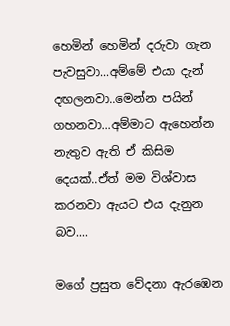හෙමින් හෙමින් දරුවා ගැන පැවසුවා...අම්මේ එයා දැන් දඟලනවා..මෙන්න පයින් ගහනවා...අම්මාට ඇහෙන්න නැතුව ඇති ඒ කිසිම දෙයක්..ඒත් මම විශ්වාස කරනවා ඇයට එය දැනුන බව....

මගේ ප්‍රසුත වේදනා ඇරඹෙන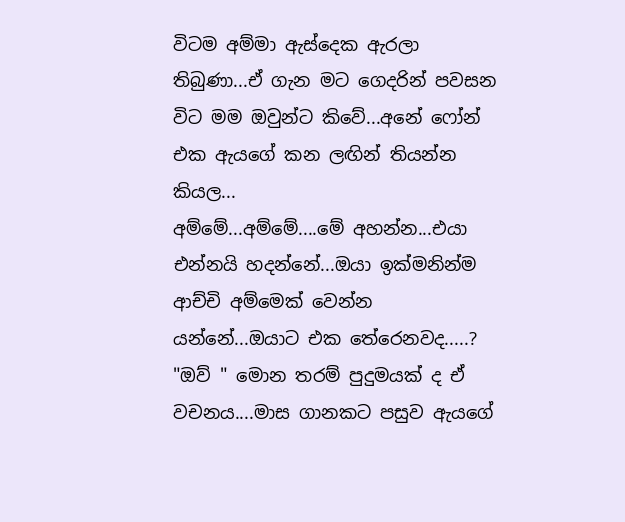විටම අම්මා ඇස්දෙක ඇරලා තිබුණා...ඒ ගැන මට ගෙදරින් පවසන විට මම ඔවුන්ට කිවේ...අනේ ෆෝන් එක ඇයගේ කන ලඟින් තියන්න කියල...
අම්මේ...අම්මේ....මේ අහන්න...එයා එන්නයි හදන්නේ...ඔයා ඉක්මනින්ම ආච්චි අම්මෙක් වෙන්න යන්නේ...ඔයාට එක තේරෙනවද.....?
"ඔව් " මොන තරම් පුදුමයක් ද ඒ වචනය....මාස ගානකට පසුව ඇයගේ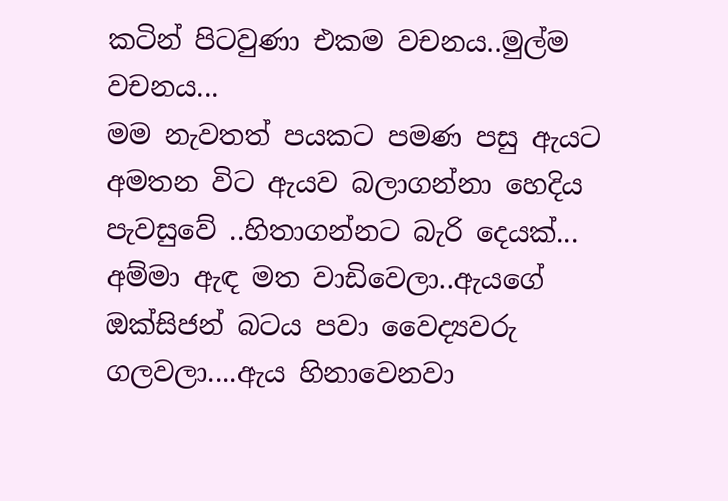කටින් පිටවුණා එකම වචනය..මුල්ම වචනය...
මම නැවතත් පයකට පමණ පසු ඇයට අමතන විට ඇයව බලාගන්නා හෙදිය පැවසුවේ ..හිතාගන්නට බැරි දෙයක්...
අම්මා ඇඳ මත වාඩිවෙලා..ඇයගේ ඔක්සිජන් බටය පවා වෛද්‍යවරු ගලවලා....ඇය හිනාවෙනවා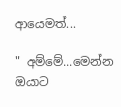ආයෙමත්...

" අම්මේ...මෙන්න ඔයාට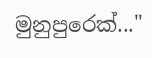මුනුපුරෙක්..."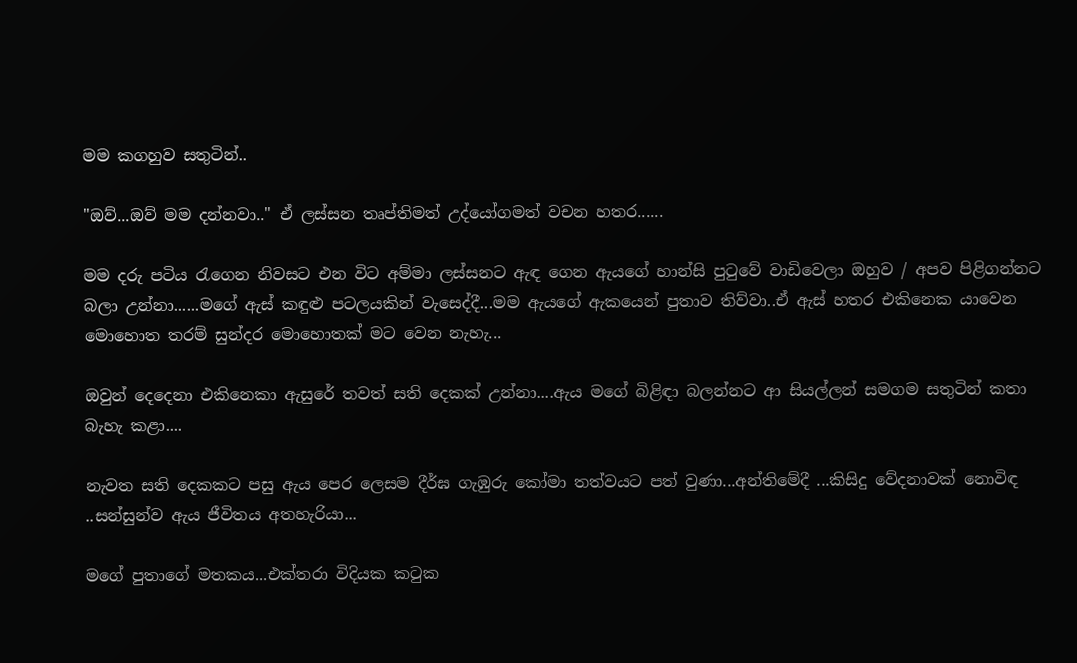මම කගහුව සතුටින්..

"ඔව්...ඔව් මම දන්නවා.." ඒ ලස්සන තෘප්තිමත් උද්යෝගමත් වචන හතර......

මම දරු පටිය රැගෙන නිවසට එන විට අම්මා ලස්සනට ඇඳ ගෙන ඇයගේ හාන්සි පුටුවේ වාඩිවෙලා ඔහුව / අපව පිළිගන්නට බලා උන්නා......මගේ ඇස් කඳුළු පටලයකින් වැසෙද්දී...මම ඇයගේ ඇකයෙන් පුතාව තිව්වා..ඒ ඇස් හතර එකිනෙක යාවෙන මොහොත තරම් සුන්දර මොහොතක් මට වෙන නැහැ...

ඔවුන් දෙදෙනා එකිනෙකා ඇසුරේ තවත් සති දෙකක් උන්නා....ඇය මගේ බිළිඳා බලන්නට ආ සියල්ලන් සමගම සතුටින් කතා බැහැ කළා....

නැවත සති දෙකකට පසු ඇය පෙර ලෙසම දීර්ඝ ගැඹුරු කෝමා තත්වයට පත් වුණා...අන්තිමේදී ...කිසිදු වේදනාවක් නොවිඳ ..සන්සුන්ව ඇය ජීවිතය අතහැරියා...

මගේ පුතාගේ මතකය...එක්තරා විදියක කටුක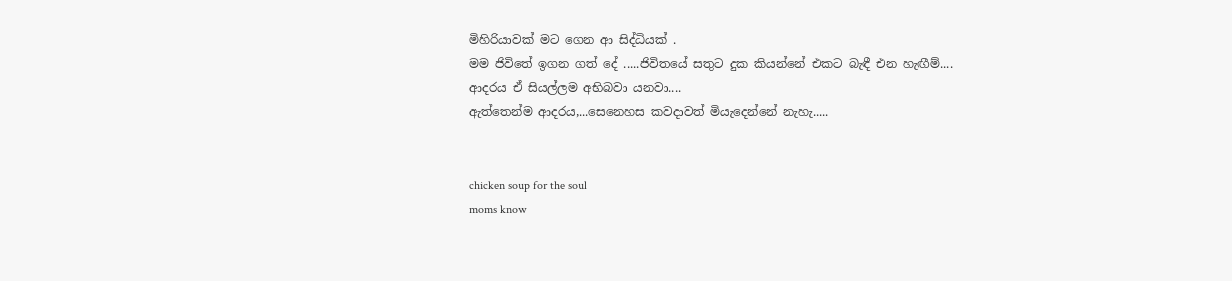මිහිරියාවක් මට ගෙන ආ සිද්ධියක් .
මම ජිවිතේ ඉගන ගත් දේ .....ජිවිතයේ සතුට දුක කියන්නේ එකට බැඳී එන හැඟීම්....
ආදරය ඒ සියල්ලම අභිබවා යනවා....
ඇත්තෙන්ම ආදරය,...සෙනෙහස කවදාවත් මියැදෙන්නේ නැහැ.....


chicken soup for the soul
moms know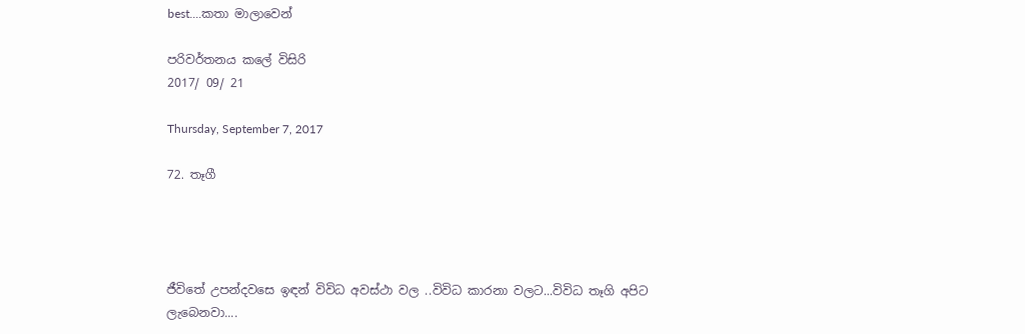best....කතා මාලාවෙන්

පරිවර්තනය කලේ විසිරි
2017/ 09/ 21

Thursday, September 7, 2017

72. තෑගී




ජීවිතේ උපන්දවසෙ ඉඳන් විවිධ අවස්ථා වල ..විවිධ කාරනා වලට...විවිධ තෑගි අපිට ලැබෙනවා....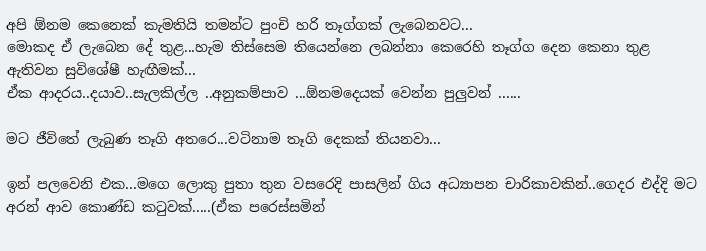අපි ඕනම කෙනෙක් කැමතියි තමන්ට පුංචි හරි තෑග්ගක් ලැබෙනවට...
මොකද ඒ ලැබෙන දේ තුළ...හැම තිස්සෙම තියෙන්නෙ ලබන්නා කෙරෙහි තෑග්ග දෙන කෙනා තුළ ඇතිවන සුවිශේෂී හැඟීමක්...
ඒක ආදරය..දයාව..සැලකිල්ල ..අනුකම්පාව ...ඕනමදෙයක් වෙන්න පුලුවන් ......

මට ජීවිතේ ලැබුණ තෑගි අතරෙ...වටිනාම තෑගි දෙකක් තියනවා...

ඉන් පලවෙනි එක...මගෙ ලොකු පුතා තුන වසරෙදි පාසලින් ගිය අධ්‍යාපන චාරිකාවකින්..ගෙදර එද්දි මට අරන් ආව කොණ්ඩ කටුවක්.....(ඒක පරෙස්සමින්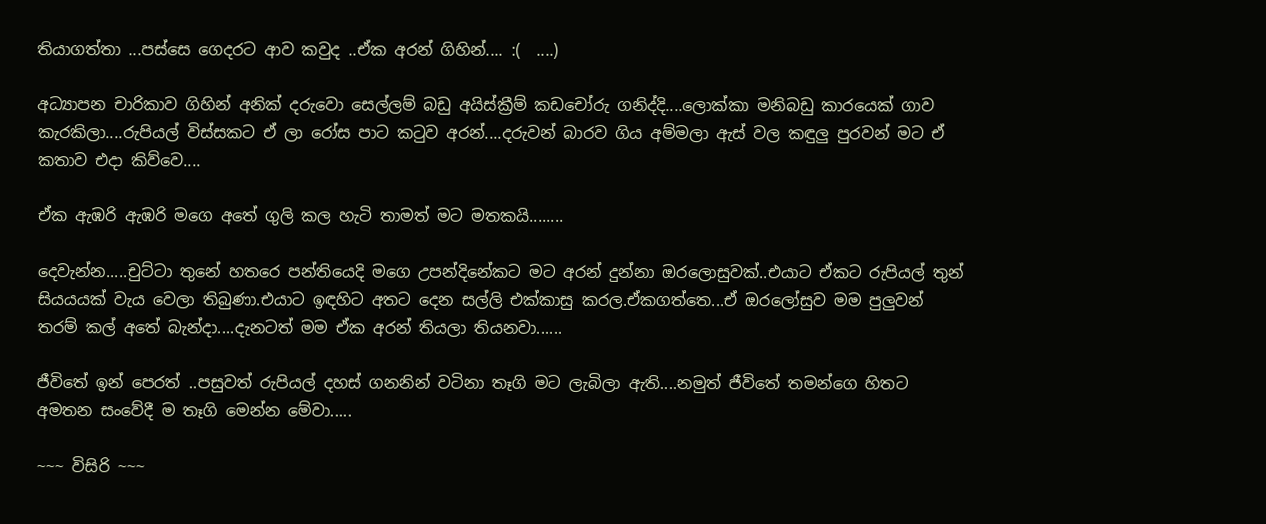තියාගත්තා ...පස්සෙ ගෙදරට ආව කවුද ..ඒක අරන් ගිහින්.... :(  ....)

අධ්‍යාපන චාරිකාව ගිහින් අනික් දරුවො සෙල්ලම් බඩු අයිස්ක්‍රීම් කඩචෝරු ගනිද්දි....ලොක්කා මනිබඩු කාරයෙක් ගාව කැරකිලා....රුපියල් විස්සකට ඒ ලා රෝස පාට කටුව අරන්....දරුවන් බාරව ගිය අම්මලා ඇස් වල කඳුලු පුරවන් මට ඒ කතාව එදා කිව්වෙ....

ඒක ඇඹරි ඇඹරි මගෙ අතේ ගුලි කල හැටි තාමත් මට මතකයි........

දෙවැන්න.....චුට්ටා තුනේ හතරෙ පන්තියෙදි මගෙ උපන්දිනේකට මට අරන් දුන්නා ඔරලොසුවක්..එයාට ඒකට රුපියල් තුන් සියයයක් වැය වෙලා තිබුණා.එයාට ඉඳහිට අතට දෙන සල්ලි එක්කාසු කරල.ඒකගත්තෙ...ඒ ඔරලෝසුව මම පුලුවන් තරම් කල් අතේ බැන්දා....දැනටත් මම ඒක අරන් තියලා තියනවා......

ජීවිතේ ඉන් පෙරත් ..පසුවත් රුපියල් දහස් ගනනින් වටිනා තෑගි මට ලැබිලා ඇති....නමුත් ජීවිතේ තමන්ගෙ හිතට අමතන සංවේදී ම තෑගි මෙන්න මේවා.....

~~~ විසිරි ~~~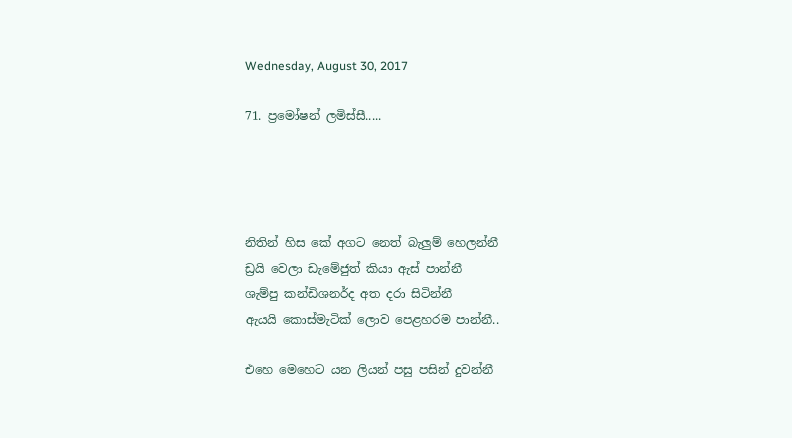Wednesday, August 30, 2017

71. ප්‍රමෝෂන් ලමිස්සී.....




නිතින් හිස කේ අගට නෙත් බැලුම් හෙලන්නී
ඩ්‍රයි වෙලා ඩැමේජුත් කියා ඇස් පාන්නී
ශැම්පු කන්ඩිශනර්ද අත දරා සිටින්නී
ඇයයි කොස්මැටික් ලොව පෙළහරම පාන්නී..

එහෙ මෙහෙට යන ලියන් පසු පසින් දුවන්නී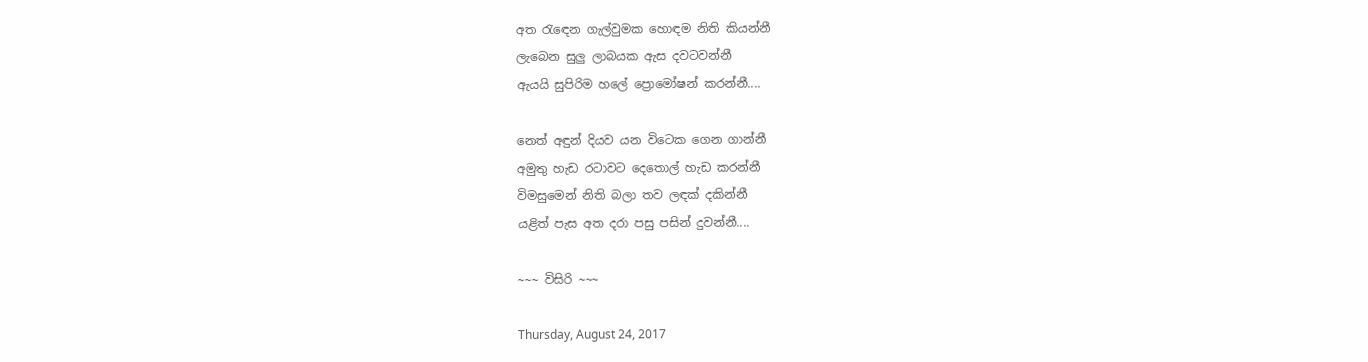අත රැඳෙන ගැල්වුමක හොඳම නිති කියන්නී
ලැබෙන සුලු ලාබයක ඇස දවටවන්නී
ඇයයි සුපිරිම හලේ ප්‍රොමෝෂන් කරන්නී....

නෙත් අඳුන් දියව යන විටෙක ගෙන ගාන්නී
අමුතු හැඩ රටාවට දෙතොල් හැඩ කරන්නී
විමසුමෙන් නිති බලා තව ලඳක් දකින්නී
යළිත් පැස අත දරා පසු පසින් දුවන්නී....

~~~ විසිරි ~~~

Thursday, August 24, 2017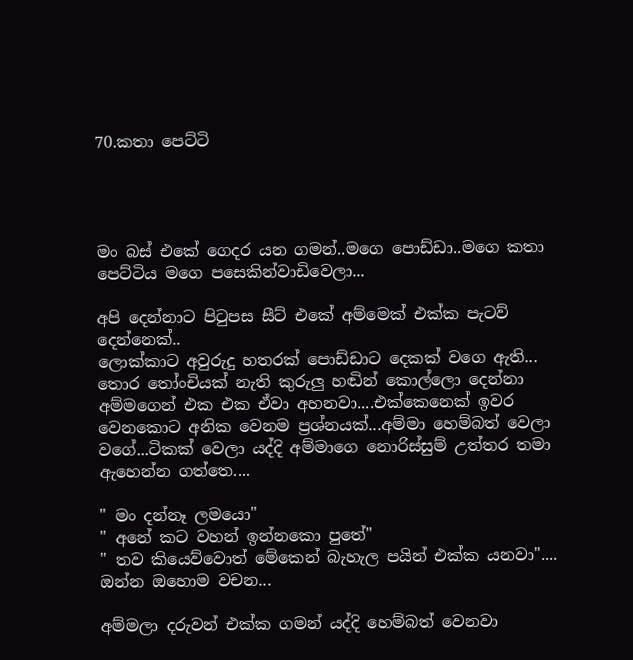70.කතා පෙට්ටි




මං බස් එකේ ගෙදර යන ගමන්..මගෙ පොඩ්ඩා..මගෙ කතා පෙට්ටිය මගෙ පසෙකින්වාඩිවෙලා...

අපි දෙන්නාට පිටුපස සීට් එකේ අම්මෙක් එක්ක පැටව් දෙන්නෙක්..
ලොක්කාට අවුරුදු හතරක් පොඩ්ඩාට දෙකක් වගෙ ඇති...
තොර තෝංචියක් නැති කුරුලු හඬින් කොල්ලො දෙන්නා අම්මගෙන් එක එක ඒවා අහනවා....එක්කෙනෙක් ඉවර වෙනකොට අනික වෙනම ප්‍රශ්නයක්...අම්මා හෙම්බත් වෙලා වගේ...ටිකක් වෙලා යද්දි අම්මාගෙ නොරිස්සුම් උත්තර තමා ඇහෙන්න ගත්තෙ....

" මං දන්නෑ ලමයො"
" අනේ කට වහන් ඉන්නකො පුතේ"
" තව කියෙව්වොත් මේකෙන් බැහැල පයින් එක්ක යනවා"....
ඔන්න ඔහොම වචන...

අම්මලා දරුවන් එක්ක ගමන් යද්දි හෙම්බත් වෙනවා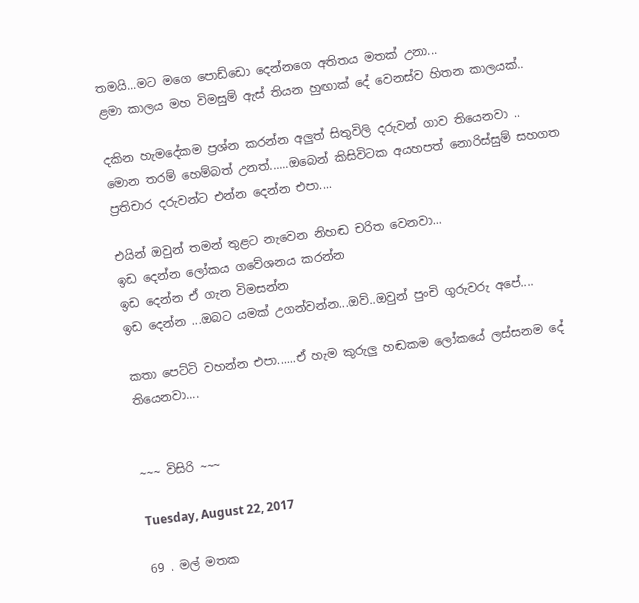තමයි...මට මගෙ පොඩ්ඩො දෙන්නගෙ අතිතය මතක් උනා...
ළමා කාලය මහ විමසුම් ඇස් තියන හුඟාක් දේ වෙනස්ව හිතන කාලයක්..

දකින හැමදේකම ප්‍රශ්න කරන්න අලුත් සිතුවිලි දරුවන් ගාව තියෙනවා ..
මොන තරම් හෙම්බත් උනත්......ඔබෙන් කිසිවිටක අයහපත් නොරිස්සුම් සහගත ප්‍රතිචාර දරුවන්ට එන්න දෙන්න එපා....

එයින් ඔවුන් තමන් තුළට නැවෙන නිහඬ චරිත වෙනවා...
ඉඩ දෙන්න ලෝකය ගවේශනය කරන්න
ඉඩ දෙන්න ඒ ගැන විමසන්න
ඉඩ දෙන්න ...ඔබට යමක් උගන්වන්න...ඔව්..ඔවුන් පුංචි ගුරුවරු අපේ....

කතා පෙට්ටි වහන්න එපා......ඒ හැම කුරුලු හඬකම ලෝකයේ ලස්සනම දේ තියෙනවා....


~~~ විසිරි ~~~

Tuesday, August 22, 2017

69 . මල් මතක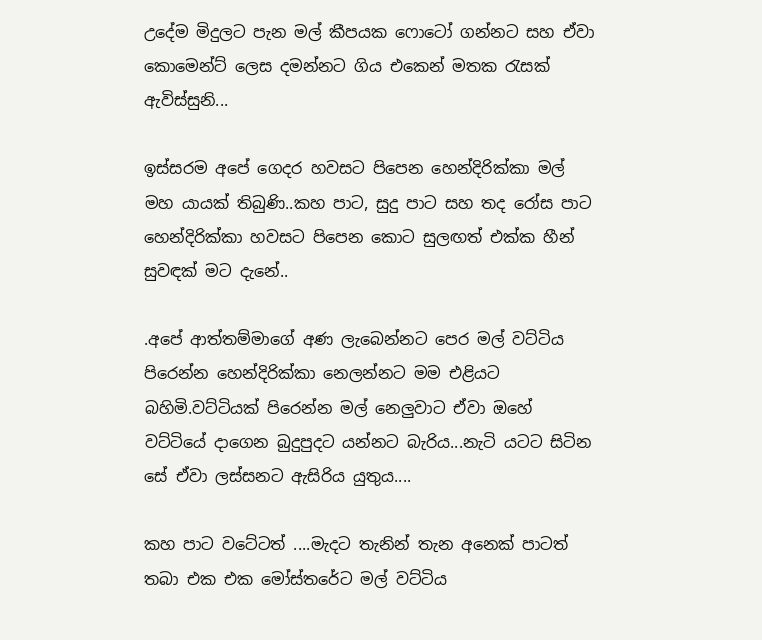උදේම මිදුලට පැන මල් කීපයක ෆොටෝ ගන්නට සහ ඒවා කොමෙන්ට් ලෙස දමන්නට ගිය එකෙන් මතක රැසක් ඇවිස්සුනි...

ඉස්සරම අපේ ගෙදර හවසට පිපෙන හෙන්දිරික්කා මල් මහ යායක් තිබුණි..කහ පාට, සුදු පාට සහ තද රෝස පාට හෙන්දිරික්කා හවසට පිපෙන කොට සුලඟත් එක්ක හීන් සුවඳක් මට දැනේ..

.අපේ ආත්තම්මාගේ අණ ලැබෙන්නට පෙර මල් වට්ටිය පිරෙන්න හෙන්දිරික්කා නෙලන්නට මම එළියට බහිමි.වට්ටියක් පිරෙන්න මල් නෙලුවාට ඒවා ඔහේ වට්ටියේ දාගෙන බුදුපුදට යන්නට බැරිය...නැටි යටට සිටින සේ ඒවා ලස්සනට ඇසිරිය යුතුය....

කහ පාට වටේටත් ....මැදට තැනින් තැන අනෙක් පාටත් තබා එක එක මෝස්තරේට මල් වට්ටිය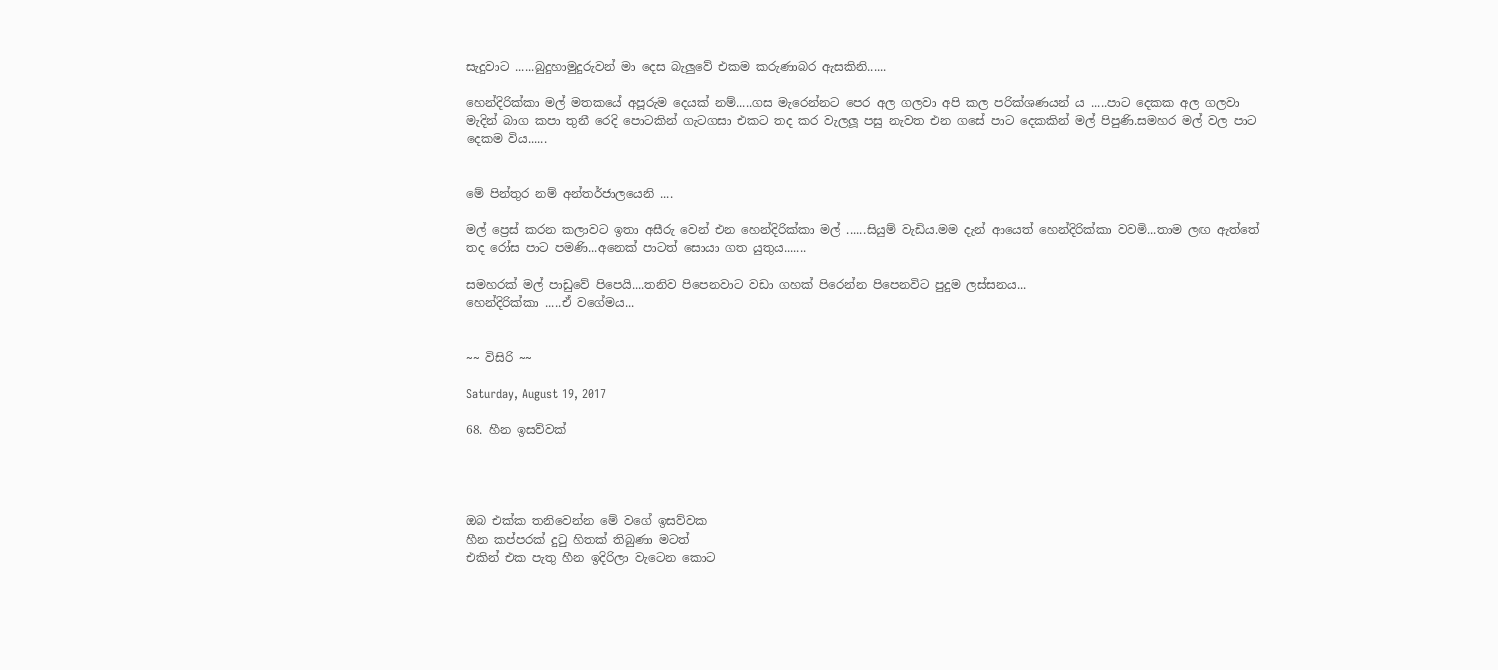සැදුවාට ......බුදුහාමුදුරුවන් මා දෙස බැලුවේ එකම කරුණාබර ඇසකිනි......

හෙන්දිරික්කා මල් මතකයේ අපූරුම දෙයක් නම්.....ගස මැරෙන්නට පෙර අල ගලවා අපි කල පරික්ශණයන් ය .....පාට දෙකක අල ගලවා මැදින් බාග කපා තුනී රෙදි පොටකින් ගැටගසා එකට තද කර වැලලූ පසු නැවත එන ගසේ පාට දෙකකින් මල් පිපුණි.සමහර මල් වල පාට දෙකම විය......


මේ පින්තුර නම් අන්තර්ජාලයෙනි ....

මල් ප්‍රෙස් කරන කලාවට ඉතා අසීරු වෙන් එන හෙන්දිරික්කා මල් ......සියුම් වැඩිය.මම දැන් ආයෙත් හෙන්දිරික්කා වවමි...තාම ලඟ ඇත්තේ තද රෝස පාට පමණි...අනෙක් පාටත් සොයා ගත යුතුය.......

සමහරක් මල් පාඩුවේ පිපෙයි....තනිව පිපෙනවාට වඩා ගහක් පිරෙන්න පිපෙනවිට පුදුම ලස්සනය...
හෙන්දිරික්කා .....ඒ වගේමය...


~~ විසිරි ~~

Saturday, August 19, 2017

68. හීන ඉසව්වක්




ඔබ එක්ක තනිවෙන්න මේ වගේ ඉසව්වක
හීන කප්පරක් දුටු හිතක් තිබුණා මටත්
එකින් එක පැතු හීන ඉදිරිලා වැටෙන කොට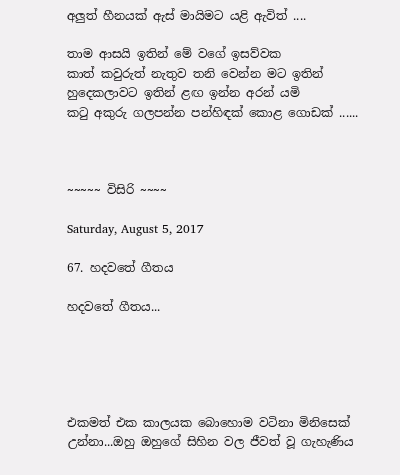අලුත් හීනයක් ඇස් මායිමට යළි ඇවිත් ....

තාම ආසයි ඉතින් මේ වගේ ඉසව්වක
කාත් කවුරුත් නැතුව තනි වෙන්න මට ඉතින්
හුදෙකලාවට ඉතින් ළඟ ඉන්න අරන් යමි
කටු අකුරු ගලපන්න පන්හිඳක් කොළ ගොඩක් ......



~~~~~ විසිරි ~~~~

Saturday, August 5, 2017

67. හදවතේ ගීතය

හදවතේ ගීතය...





එකමත් එක කාලයක බොහොම වටිනා මිනිසෙක් උන්නා...ඔහු ඔහුගේ සිහින වල ජීවත් වූ ගැහැණිය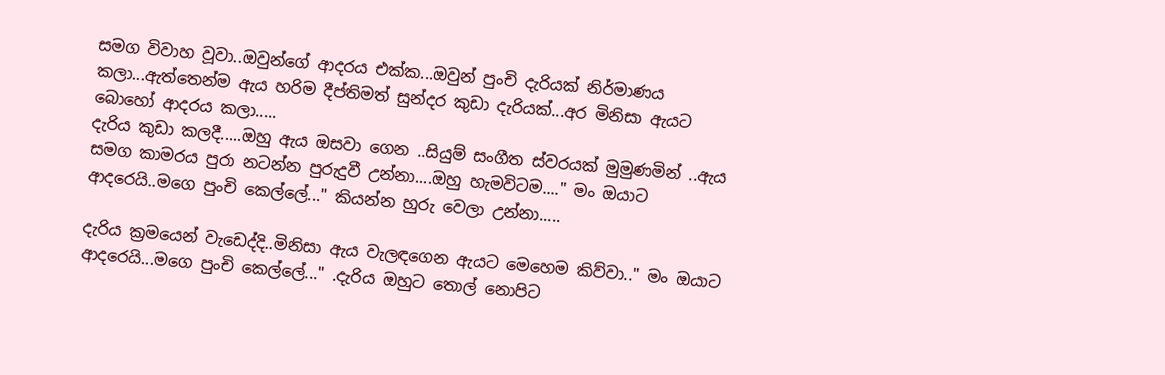සමග විවාහ වූවා..ඔවුන්ගේ ආදරය එක්ක...ඔවුන් පුංචි දැරියක් නිර්මාණය කලා...ඇත්තෙන්ම ඇය හරිම දීප්තිමත් සුන්දර කුඩා දැරියක්...අර මිනිසා ඇයට බොහෝ ආදරය කලා.....
දැරිය කුඩා කලදී.....ඔහු ඇය ඔසවා ගෙන ..සියුම් සංගීත ස්වරයක් මුමුණමින් ..ඇය සමග කාමරය පුරා නටන්න පුරුදුවී උන්නා....ඔහු හැමවිටම...." මං ඔයාට ආදරෙයි..මගෙ පුංචි කෙල්ලේ..." කියන්න හුරු වෙලා උන්නා.....

දැරිය ක්‍රමයෙන් වැඩෙද්දි..මිනිසා ඇය වැලඳගෙන ඇයට මෙහෙම කිව්වා.." මං ඔයාට ආදරෙයි...මගෙ පුංචි කෙල්ලේ..." .දැරිය ඔහුට තොල් නොපිට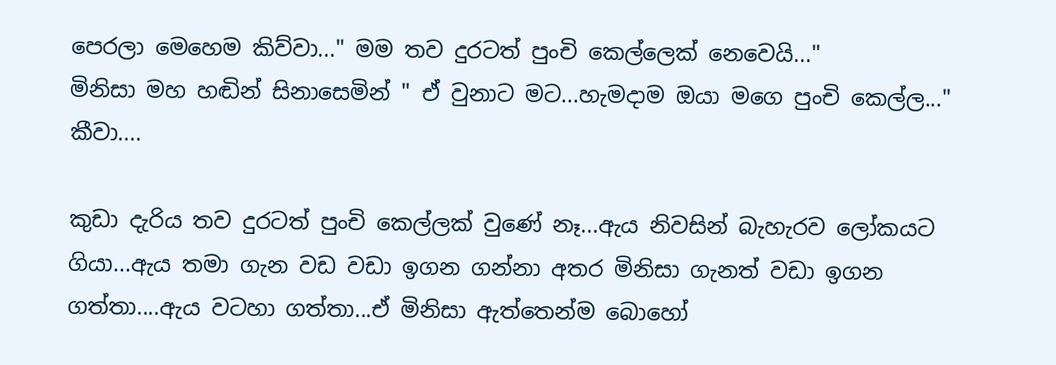පෙරලා මෙහෙම කිව්වා..." මම තව දුරටත් පුංචි කෙල්ලෙක් නෙවෙයි..."
මිනිසා මහ හඬින් සිනාසෙමින් " ඒ වුනාට මට...හැමදාම ඔයා මගෙ පුංචි කෙල්ල..." කීවා....

කුඩා දැරිය තව දුරටත් පුංචි කෙල්ලක් වුණේ නෑ...ඇය නිවසින් බැහැරව ලෝකයට ගියා...ඇය තමා ගැන වඩ වඩා ඉගන ගන්නා අතර මිනිසා ගැනත් වඩා ඉගන ගත්තා....ඇය වටහා ගත්තා...ඒ මිනිසා ඇත්තෙන්ම බොහෝ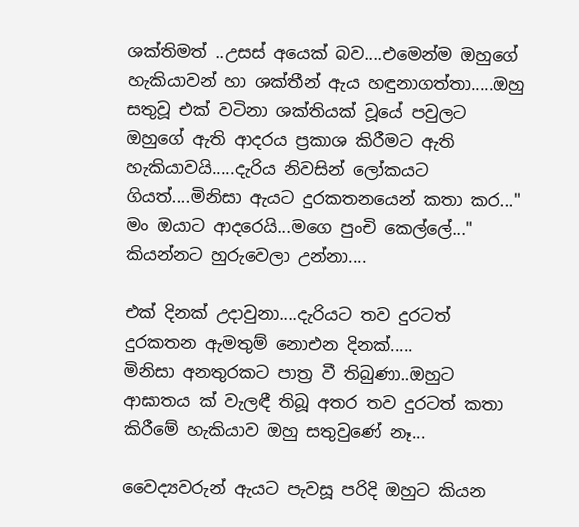ශක්තිමත් ..උසස් අයෙක් බව....එමෙන්ම ඔහුගේ හැකියාවන් හා ශක්තීන් ඇය හඳුනාගත්තා.....ඔහු සතුවූ එක් වටිනා ශක්තියක් වූයේ පවුලට ඔහුගේ ඇති ආදරය ප්‍රකාශ කිරීමට ඇති හැකියාවයි.....දැරිය නිවසින් ලෝකයට ගියත්....මිනිසා ඇයට දුරකතනයෙන් කතා කර..." මං ඔයාට ආදරෙයි...මගෙ පුංචි කෙල්ලේ..." කියන්නට හුරුවෙලා උන්නා....

එක් දිනක් උදාවුනා....දැරියට තව දුරටත් දුරකතන ඇමතුම් නොඑන දිනක්.....
මිනිසා අනතුරකට පාත්‍ර වී තිබුණා..ඔහුට ආඝාතය ක් වැලඳී තිබූ අතර තව දුරටත් කතා කිරීමේ හැකියාව ඔහු සතුවුණේ නෑ...

වෛද්‍යවරුන් ඇයට පැවසූ පරිදි ඔහුට කියන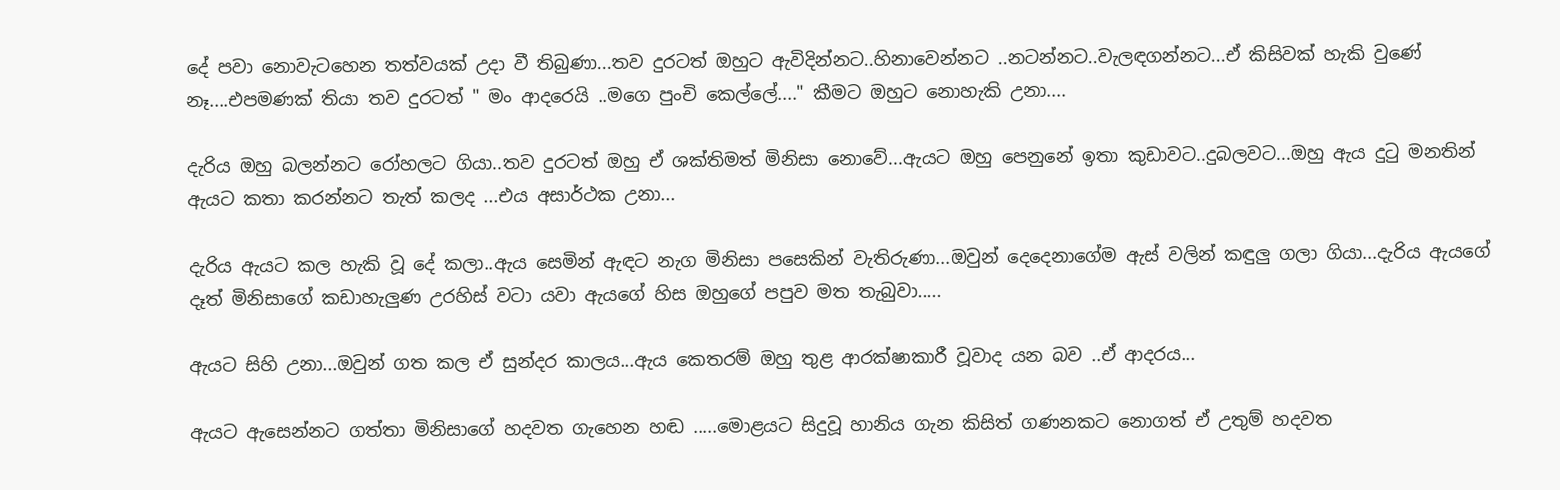දේ පවා නොවැටහෙන තත්වයක් උදා වී තිබුණා...තව දුරටත් ඔහුට ඇවිදින්නට..හිනාවෙන්නට ..නටන්නට..වැලඳගන්නට...ඒ කිසිවක් හැකි වුණේ නෑ....එපමණක් තියා තව දුරටත් " මං ආදරෙයි ..මගෙ පුංචි කෙල්ලේ...." කීමට ඔහුට නොහැකි උනා....

දැරිය ඔහු බලන්නට රෝහලට ගියා..තව දුරටත් ඔහු ඒ ශක්තිමත් මිනිසා නොවේ...ඇයට ඔහු පෙනුනේ ඉතා කුඩාවට..දුබලවට...ඔහු ඇය දුටු මනතින් ඇයට කතා කරන්නට තැත් කලද ...එය අසාර්ථක උනා...

දැරිය ඇයට කල හැකි වූ දේ කලා..ඇය සෙමින් ඇඳට නැග මිනිසා පසෙකින් වැතිරුණා...ඔවුන් දෙදෙනාගේම ඇස් වලින් කඳුලු ගලා ගියා...දැරිය ඇයගේ දෑත් මිනිසාගේ කඩාහැලුණ උරහිස් වටා යවා ඇයගේ හිස ඔහුගේ පපුව මත තැබුවා.....

ඇයට සිහි උනා...ඔවුන් ගත කල ඒ සුන්දර කාලය...ඇය කෙතරම් ඔහු තුළ ආරක්ෂාකාරී වූවාද යන බව ..ඒ ආදරය...

ඇයට ඇසෙන්නට ගත්තා මිනිසාගේ හදවත ගැහෙන හඬ .....මොළයට සිදුවූ හානිය ගැන කිසිත් ගණනකට නොගත් ඒ උතුම් හදවත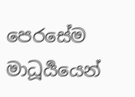පෙරසේම මාධූර්‍යයෙන්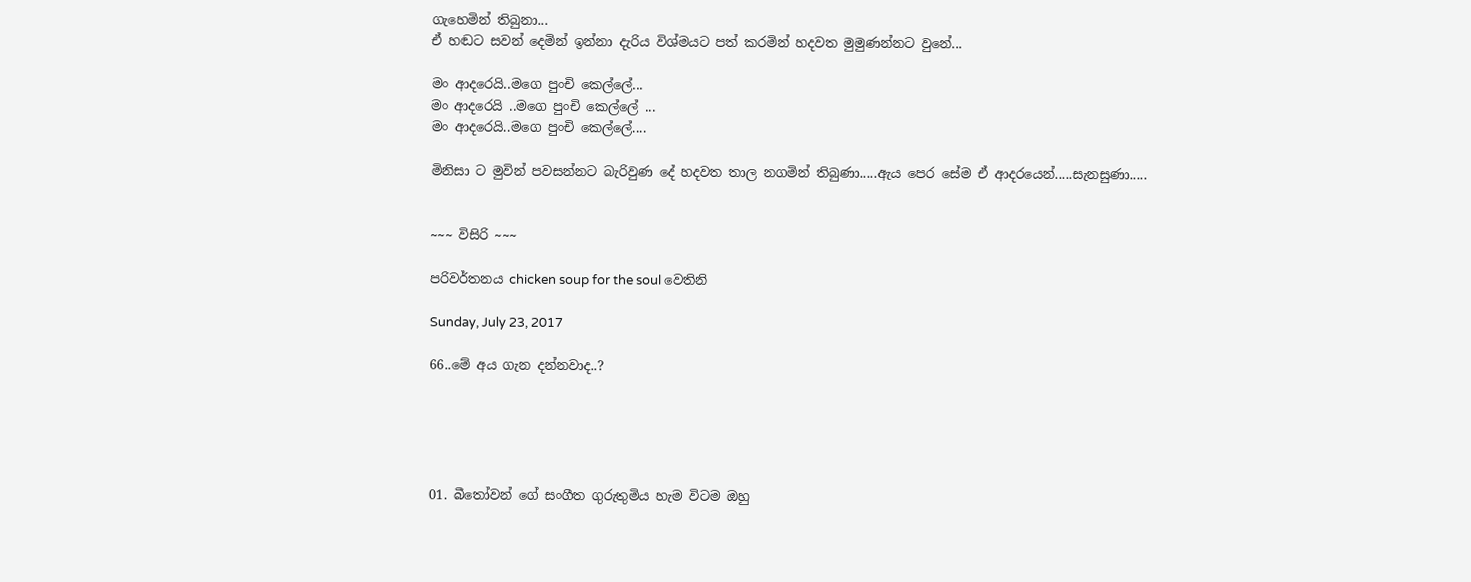ගැහෙමින් තිබුනා...
ඒ හඬට සවන් දෙමින් ඉන්නා දැරිය විශ්මයට පත් කරමින් හදවත මුමුණන්නට වුනේ...

මං ආදරෙයි..මගෙ පුංචි කෙල්ලේ...
මං ආදරෙයි ..මගෙ පුංචි කෙල්ලේ ...
මං ආදරෙයි..මගෙ පුංචි කෙල්ලේ....

මිනිසා ට මුවින් පවසන්නට බැරිවුණ දේ හදවත තාල නගමින් තිබුණා.....ඇය පෙර සේම ඒ ආදරයෙන්.....සැනසුණා.....


~~~ විසිරි ~~~

පරිවර්තනය chicken soup for the soul වෙතිනි

Sunday, July 23, 2017

66..මේ අය ගැන දන්නවාද..?





01. බීතෝවන් ගේ සංගීත ගුරුතුමිය හැම විටම ඔහු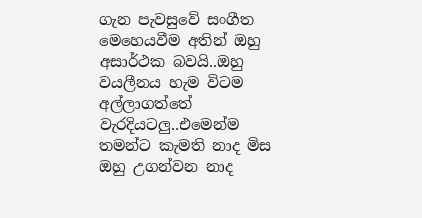ගැන පැවසුවේ සංගීත මෙහෙයවීම අතින් ඔහු අසාර්ථක බවයි..ඔහු වයලීනය හැම විටම අල්ලාගත්තේ වැරදියටලු..එමෙන්ම තමන්ට කැමති නාද මිස ඔහු උගන්වන නාද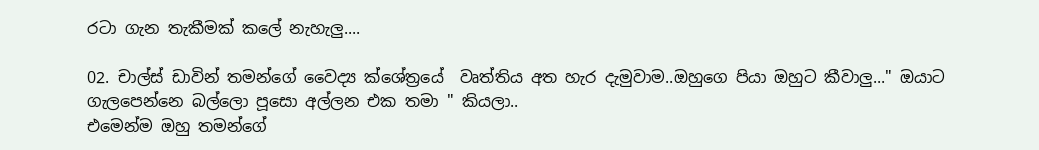රටා ගැන තැකීමක් කලේ නැහැලු....

02. චාල්ස් ඩාවින් තමන්ගේ වෛද්‍ය ක්ශේත්‍රයේ  වෘත්තිය අත හැර දැමුවාම..ඔහුගෙ පියා ඔහුට කීවාලු..." ඔයාට ගැලපෙන්නෙ බල්ලො පූසො අල්ලන එක තමා " කියලා..
එමෙන්ම ඔහු තමන්ගේ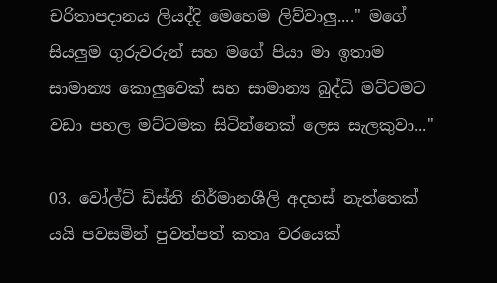චරිතාපදානය ලියද්දි මෙහෙම ලිව්වාලු...." මගේ සියලුම ගුරුවරුන් සහ මගේ පියා මා ඉතාම සාමාන්‍ය කොලුවෙක් සහ සාමාන්‍ය බුද්ධි මට්ටමට වඩා පහල මට්ටමක සිටින්නෙක් ලෙස සැලකුවා..."

03. වෝල්ට් ඩිස්නි නිර්මානශීලි අදහස් නැත්තෙක් යයි පවසමින් පුවත්පත් කතෘ වරයෙක්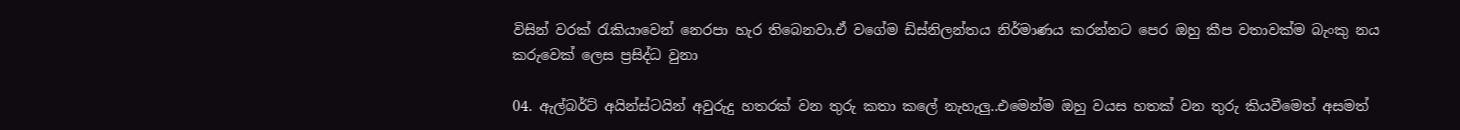විසින් වරක් රැකියාවෙන් නෙරපා හැර තිබෙනවා.ඒ වගේම ඩිස්නිලන්තය නිර්මාණය කරන්නට පෙර ඔහු කීප වතාවක්ම බැංකු නය කරුවෙක් ලෙස ප්‍රසිද්ධ වුනා

04. ඇල්බර්ට් අයින්ස්ටයින් අවුරුදු හතරක් වන තුරු කතා කලේ නැහැලු..එමෙන්ම ඔහු වයස හතක් වන තුරු කියවීමෙත් අසමත්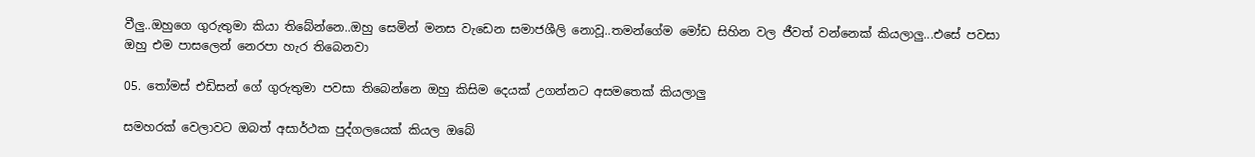වීලු..ඔහුගෙ ගුරුතුමා කියා තිබේන්නෙ..ඔහු සෙමින් මනස වැඩෙන සමාජශීලි නොවූ..තමන්ගේම මෝඩ සිහින වල ජීවත් වන්නෙක් කියලාලු...එසේ පවසා ඔහු එම පාසලෙන් නෙරපා හැර තිබෙනවා

05. තෝමස් එඩිසන් ගේ ගුරුතුමා පවසා තිබෙන්නෙ ඔහු කිසිම දෙයක් උගන්නට අසමතෙක් කියලාලු

සමහරක් වෙලාවට ඔබත් අසාර්ථක පුද්ගලයෙක් කියල ඔබේ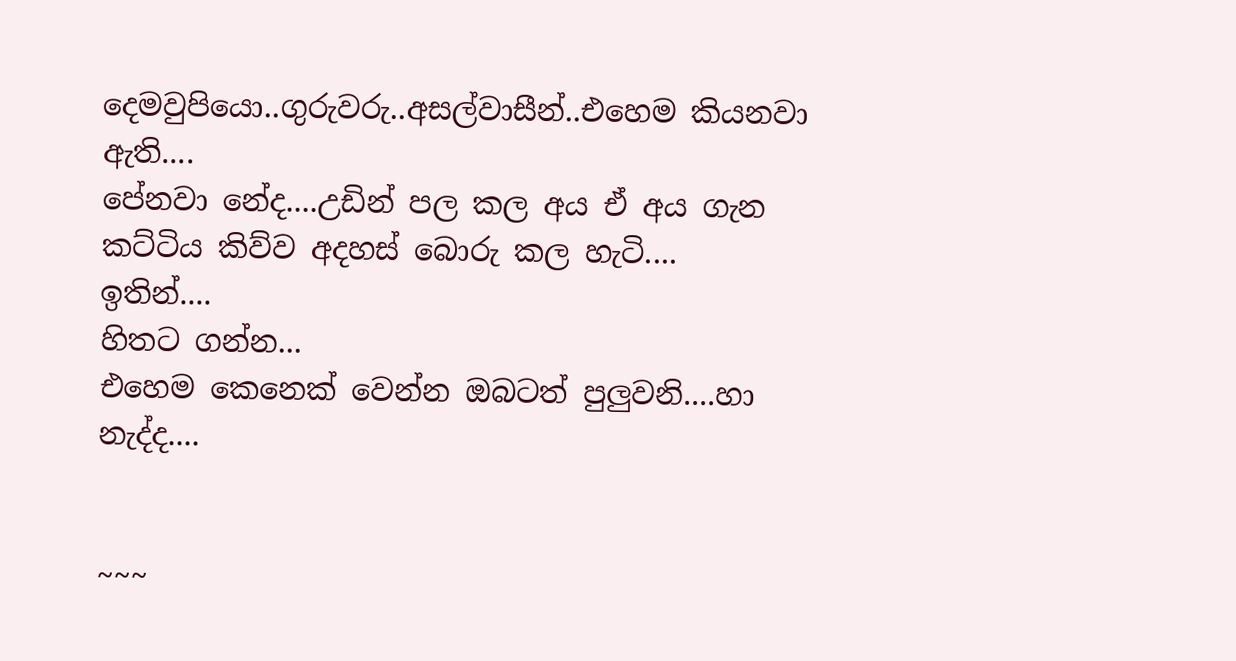දෙමවුපියො..ගුරුවරු..අසල්වාසීන්..එහෙම කියනවා ඇති....
පේනවා නේද....උඩින් පල කල අය ඒ අය ගැන කට්ටිය කිව්ව අදහස් බොරු කල හැටි....
ඉතින්....
හිතට ගන්න...
එහෙම කෙනෙක් වෙන්න ඔබටත් පුලුවනි....හා නැද්ද....


~~~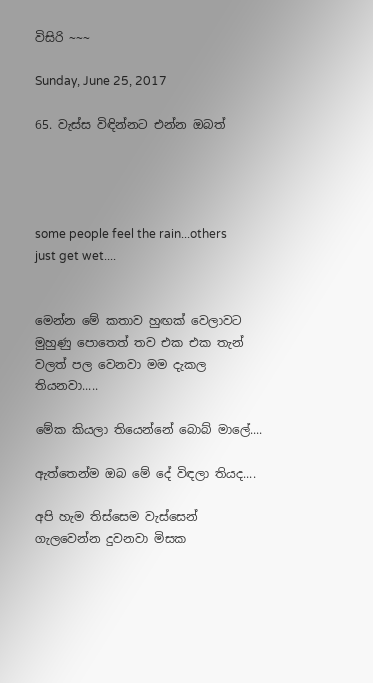විසිරි ~~~

Sunday, June 25, 2017

65. වැස්ස විඳින්නට එන්න ඔබත්




some people feel the rain...others just get wet....


මෙන්න මේ කතාව හුඟක් වෙලාවට මුහුණු පොතෙත් තව එක එක තැන් වලත් පල වෙනවා මම දැකල තියනවා.....

මේක කියලා තියෙන්නේ බොබ් මාලේ....

ඇත්තෙන්ම ඔබ මේ දේ විඳලා තියද....

අපි හැම තිස්සෙම වැස්සෙන් ගැලවෙන්න දුවනවා මිසක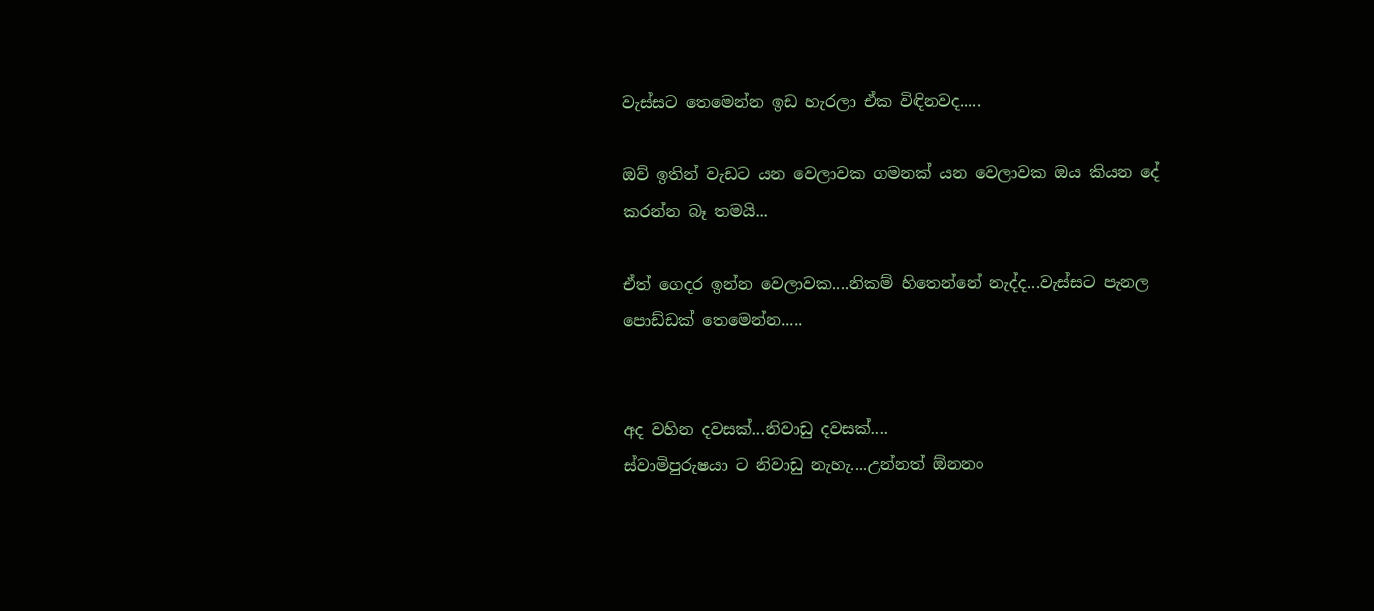වැස්සට තෙමෙන්න ඉඩ හැරලා ඒක විඳිනවද.....

ඔව් ඉතින් වැඩට යන වෙලාවක ගමනක් යන වෙලාවක ඔය කියන දේ කරන්න බෑ තමයි...

ඒත් ගෙදර ඉන්න වෙලාවක....නිකම් හිතෙන්නේ නැද්ද...වැස්සට පැනල පොඩ්ඩක් තෙමෙන්න.....


අද වහින දවසක්...නිවාඩු දවසක්....
ස්වාමිපුරුෂයා ට නිවාඩු නැහැ....උන්නත් ඕනනං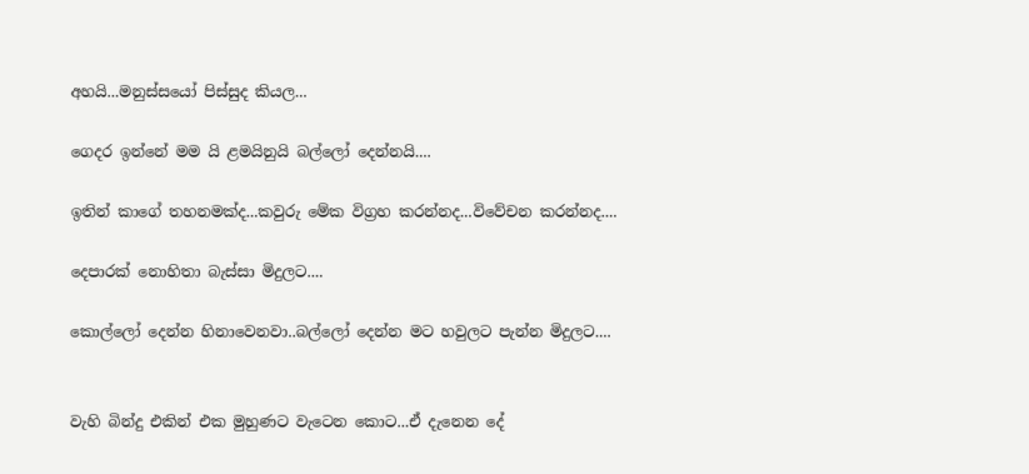අහයි...මනුස්සයෝ පිස්සුද කියල...

ගෙදර ඉන්නේ මම යි ළමයිනුයි බල්ලෝ දෙන්නයි....

ඉතින් කාගේ තහනමක්ද...කවුරු මේක විග්‍රහ කරන්නද...විවේචන කරන්නද....

දෙපාරක් නොහිතා බැස්සා මිදුලට....

කොල්ලෝ දෙන්න හිනාවෙනවා..බල්ලෝ දෙන්න මට හවුලට පැන්න මිදුලට....


වැහි බින්දු එකින් එක මුහුණට වැටෙන කොට...ඒ දැනෙන දේ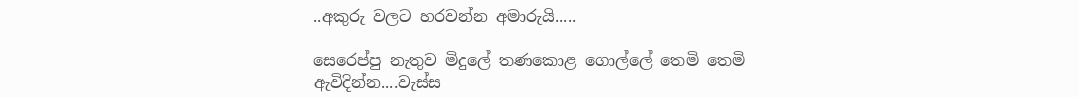..අකුරු වලට හරවන්න අමාරුයි.....

සෙරෙප්පු නැතුව මිදුලේ තණකොළ ගොල්ලේ තෙමි තෙමි ඇවිදින්න....වැස්ස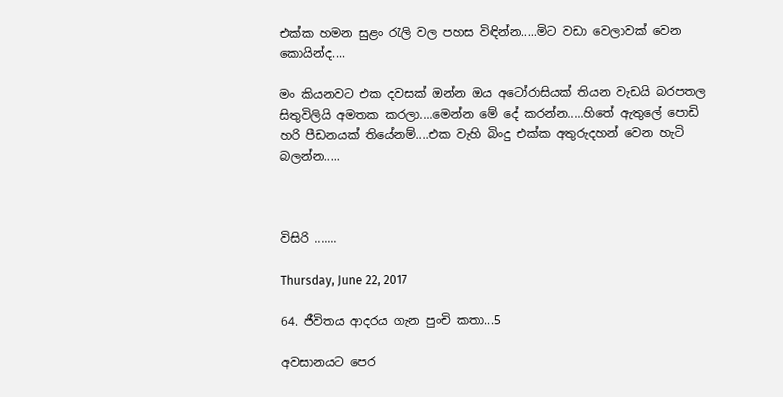එක්ක හමන සුළං රැලි වල පහස විඳින්න.....මිට වඩා වෙලාවක් වෙන කොයින්ද....

මං කියනවට එක දවසක් ඔන්න ඔය අටෝරාසියක් තියන වැඩයි බරපතල සිතුවිලියි අමතක කරලා....මෙන්න මේ දේ කරන්න.....හිතේ ඇතුලේ පොඩි හරි පීඩනයක් තියේනම්....එක වැහි බිංදු එක්ක අතුරුදහන් වෙන හැටි බලන්න.....



විසිරි .......

Thursday, June 22, 2017

64. ජීවිතය ආදරය ගැන පුංචි කතා...5

අවසානයට පෙර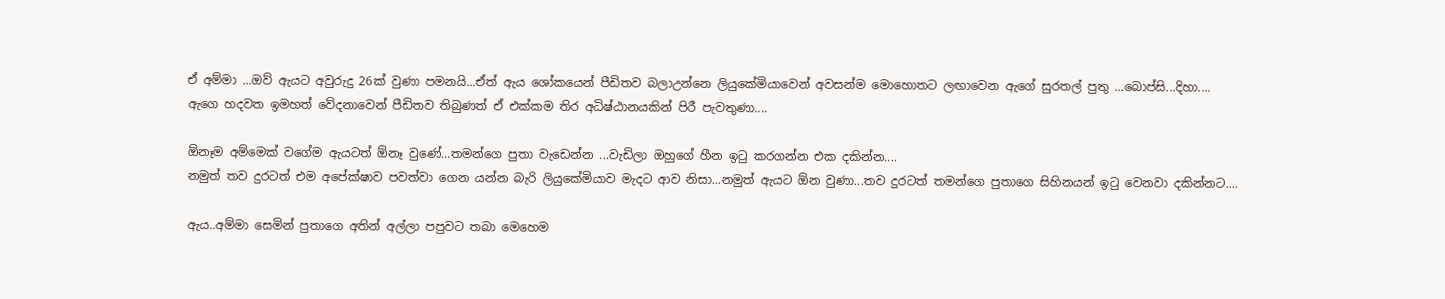ඒ අම්මා ...ඔව් ඇයට අවුරුදු 26ක් වුණා පමනයි...ඒත් ඇය ශෝකයෙන් පීඩිතව බලාඋන්නෙ ලියුකේමියාවෙන් අවසන්ම මොහොතට ලඟාවෙන ඇගේ සුරතල් පුතු ...බොප්සි...දිහා....
ඇගෙ හදවත ඉමහත් වේදනාවෙන් පීඩිතව තිබුණත් ඒ එක්කම තිර අධිෂ්ඨානයකින් පිරී පැවතුණා....

ඕනෑම අම්මෙක් වගේම ඇයටත් ඕනෑ වුණේ...තමන්ගෙ පුතා වැඩෙන්න ...වැඩිලා ඔහුගේ හීන ඉටු කරගන්න එක දකින්න....
නමුත් තව දුරටත් එම අපේක්ෂාව පවත්වා ගෙන යන්න බැරි ලියුකේමියාව මැදට ආව නිසා...නමුත් ඇයට ඕන වුණා...තව දුරටත් තමන්ගෙ පුතාගෙ සිහිනයන් ඉටු වෙනවා දකින්නට....

ඇය..අම්මා සෙමින් පුතාගෙ අතින් අල්ලා පපුවට තබා මෙහෙම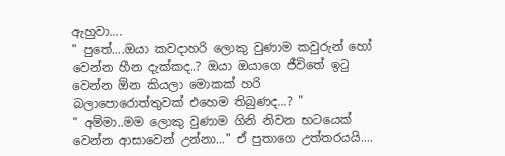ඇහුවා....
" පුතේ....ඔයා කවදාහරි ලොකු වුණාම කවුරුන් හෝ වෙන්න හීන දැක්කද..? ඔයා ඔයාගෙ ජීවිතේ ඉටු වෙන්න ඕන කියලා මොකක් හරි බලාපොරොත්තුවක් එහෙම තිබුණද...? "
" අම්මා..මම ලොකු වුණාම ගිනි නිවන භටයෙක් වෙන්න ආසාවෙන් උන්නා..." ඒ පුතාගෙ උත්තරයයි....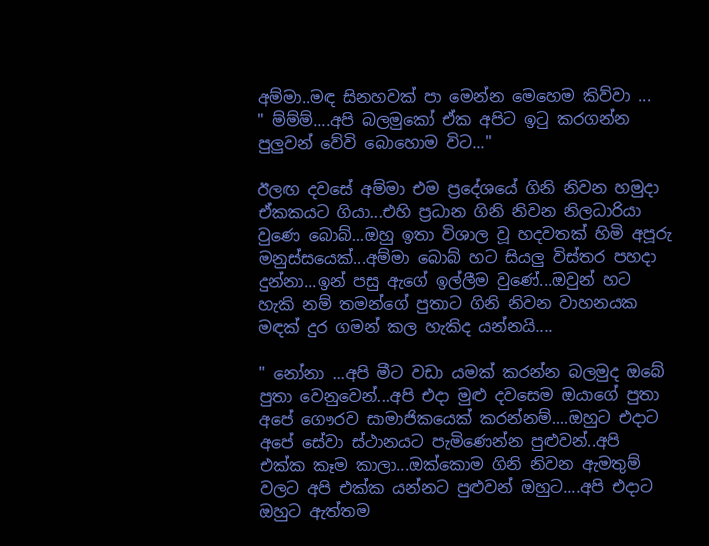අම්මා..මඳ සිනහවක් පා මෙන්න මෙහෙම කිව්වා ...
" ම්ම්ම්....අපි බලමුකෝ ඒක අපිට ඉටු කරගන්න පුලුවන් වේවි බොහොම විට..."

ඊලඟ දවසේ අම්මා එම ප්‍රදේශයේ ගිනි නිවන හමුදා ඒකකයට ගියා...එහි ප්‍රධාන ගිනි නිවන නිලධාරියා වුණෙ බොබ්...ඔහු ඉතා විශාල වූ හදවතක් හිමි අපූරු මනුස්සයෙක්...අම්මා බොබ් හට සියලු විස්තර පහදා දුන්නා...ඉන් පසු ඇගේ ඉල්ලීම වුණේ...ඔවුන් හට හැකි නම් තමන්ගේ පුතාට ගිනි නිවන වාහනයක මඳක් දුර ගමන් කල හැකිද යන්නයි....

" නෝනා ...අපි මීට වඩා යමක් කරන්න බලමුද ඔබේ පුතා වෙනුවෙන්...අපි එදා මුළු දවසෙම ඔයාගේ පුතා අපේ ගෞරව සාමාජිකයෙක් කරන්නම්....ඔහුට එදාට අපේ සේවා ස්ථානයට පැමිණෙන්න පුළුවන්..අපි එක්ක කෑම කාලා...ඔක්කොම ගිනි නිවන ඇමතුම් වලට අපි එක්ක යන්නට පුළුවන් ඔහුට....අපි එදාට ඔහුට ඇත්තම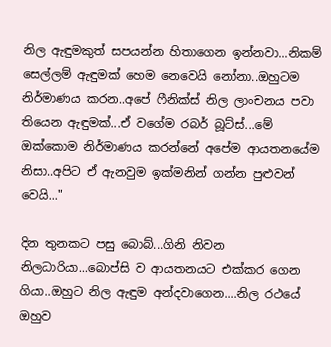නිල ඇඳුමකුත් සපයන්න හිතාගෙන ඉන්නවා...නිකම් සෙල්ලම් ඇඳුමක් හෙම නෙවෙයි නෝනා..ඔහුටම නිර්මාණය කරන..අපේ ෆීනික්ස් නිල ලාංචනය පවා තියෙන ඇඳුමක්...ඒ වගේම රබර් බූට්ස්...මේ ඔක්කොම නිර්මාණය කරන්නේ අපේම ආයතනයේම නිසා..අපිට ඒ ඇනවුම ඉක්මනින් ගන්න පුළුවන් වෙයි..."

දින තුනකට පසු බොබ්...ගිනි නිවන නිලධාරියා...බොප්සි ව ආයතනයට එක්කර ගෙන ගියා..ඔහුට නිල ඇඳුම අන්දවාගෙන....නිල රථයේ ඔහුව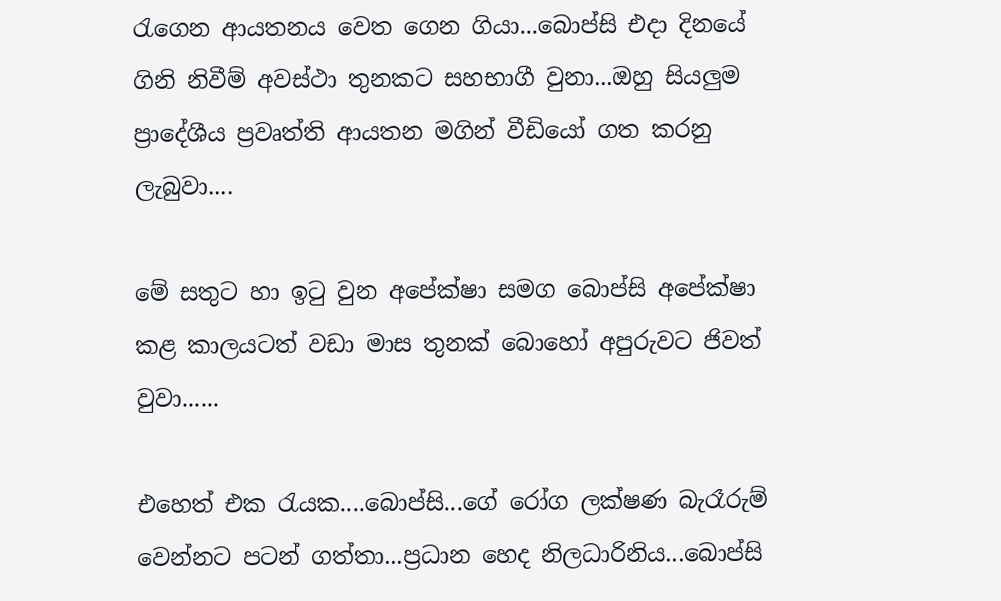රැගෙන ආයතනය වෙත ගෙන ගියා...බොප්සි එදා දිනයේ ගිනි නිවීම් අවස්ථා තුනකට සහභාගී වුනා...ඔහු සියලුම ප්‍රාදේශීය ප්‍රවෘත්ති ආයතන මගින් වීඩියෝ ගත කරනු ලැබුවා....

මේ සතුට හා ඉටු වුන අපේක්ෂා සමග බොප්සි අපේක්ෂා කළ කාලයටත් වඩා මාස තුනක් බොහෝ අපුරුවට ජිවත් වුවා......

එහෙත් එක රැයක....බොප්සි...ගේ රෝග ලක්ෂණ බැරෑරුම් වෙන්නට පටන් ගත්තා...ප්‍රධාන හෙද නිලධාරිනිය...බොප්සි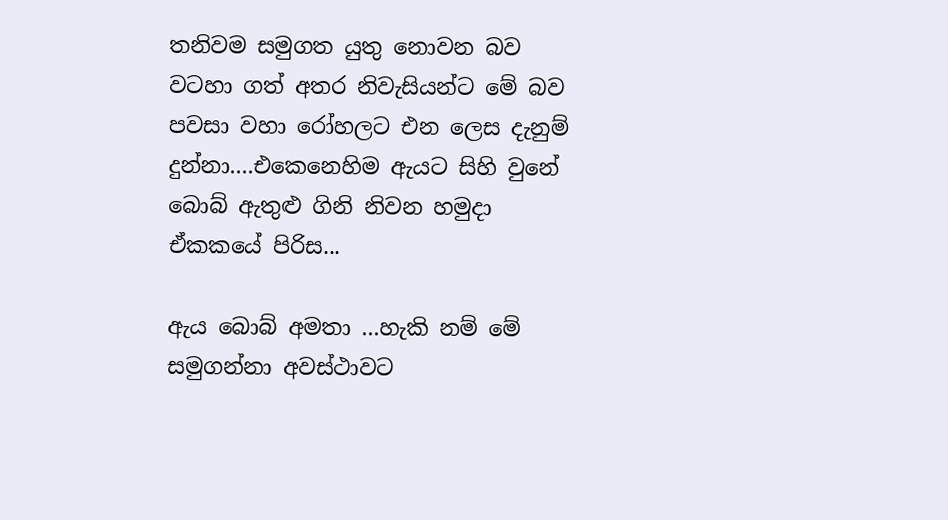තනිවම සමුගත යුතු නොවන බව වටහා ගත් අතර නිවැසියන්ට මේ බව පවසා වහා රෝහලට එන ලෙස දැනුම් දුන්නා....එකෙනෙහිම ඇයට සිහි වුනේ බොබ් ඇතුළු ගිනි නිවන හමුදා ඒකකයේ පිරිස...

ඇය බොබ් අමතා ...හැකි නම් මේ සමුගන්නා අවස්ථාවට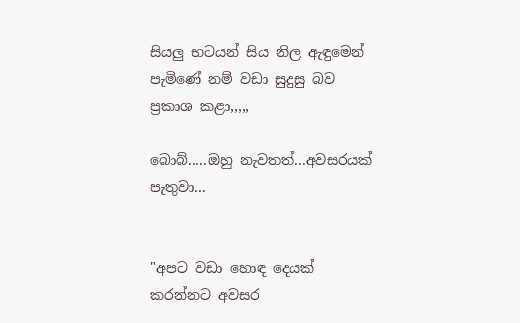සියලු භටයන් සිය නිල ඇඳුමෙන් පැමිණේ නම් වඩා සුදුසු බව ප්‍රකාශ කළා,,,,,

බොබ්.....ඔහු නැවතත්...අවසරයක් පැතුවා...


"අපට වඩා හොඳ දෙයක් කරන්නට අවසර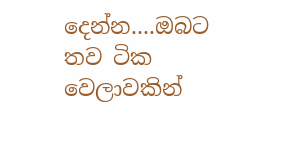දෙන්න....ඔබට තව ටික වෙලාවකින්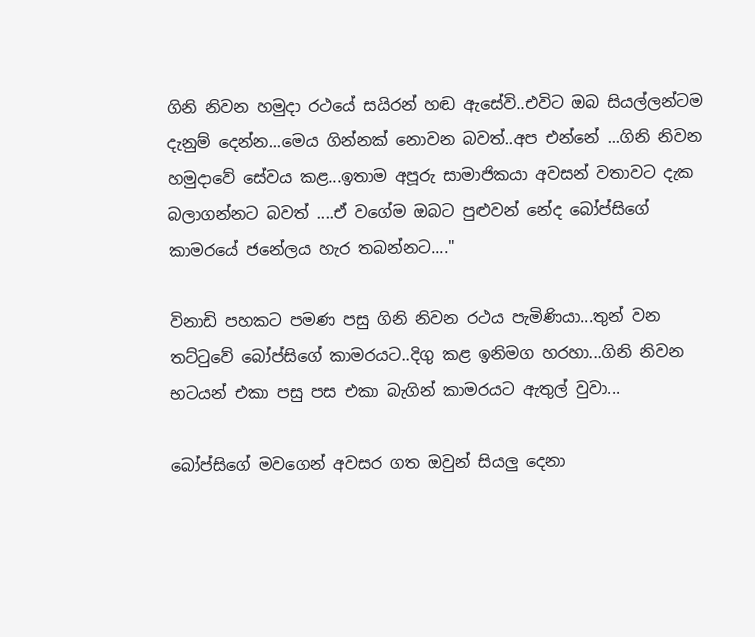ගිනි නිවන හමුදා රථයේ සයිරන් හඬ ඇසේවි..එවිට ඔබ සියල්ලන්ටම දැනුම් දෙන්න...මෙය ගින්නක් නොවන බවත්..අප එන්නේ ...ගිනි නිවන හමුදාවේ සේවය කළ...ඉතාම අපූරු සාමාජිකයා අවසන් වතාවට දැක බලාගන්නට බවත් ....ඒ වගේම ඔබට පුළුවන් නේද බෝප්සිගේ කාමරයේ ජනේලය හැර තබන්නට...."

විනාඩි පහකට පමණ පසු ගිනි නිවන රථය පැමිණියා...තුන් වන තට්ටුවේ බෝප්සිගේ කාමරයට..දිගු කළ ඉනිමග හරහා...ගිනි නිවන භටයන් එකා පසු පස එකා බැගින් කාමරයට ඇතුල් වුවා...

බෝප්සිගේ මවගෙන් අවසර ගත ඔවුන් සියලු දෙනා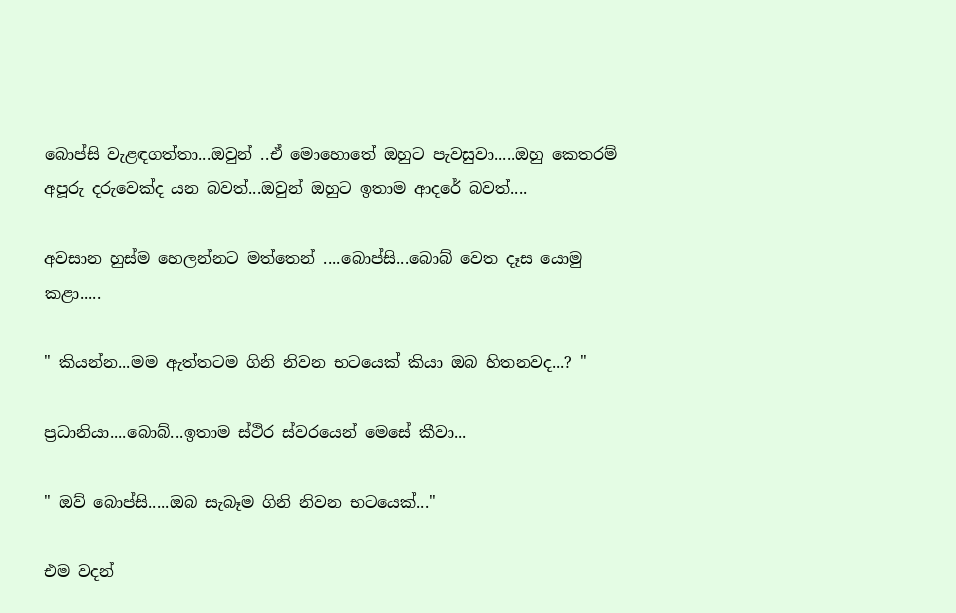බොප්සි වැළඳගත්තා...ඔවුන් ..ඒ මොහොතේ ඔහුට පැවසුවා.....ඔහු කෙතරම් අපූරු දරුවෙක්ද යන බවත්...ඔවුන් ඔහුට ඉතාම ආදරේ බවත්....

අවසාන හුස්ම හෙලන්නට මත්තෙන් ....බොප්සි...බොබ් වෙත දෑස යොමු කළා.....

" කියන්න...මම ඇත්තටම ගිනි නිවන භටයෙක් කියා ඔබ හිතනවද...? "

ප්‍රධානියා....බොබ්...ඉතාම ස්ථිර ස්වරයෙන් මෙසේ කීවා...

" ඔව් බොප්සි.....ඔබ සැබෑම ගිනි නිවන භටයෙක්..."

එම වදන්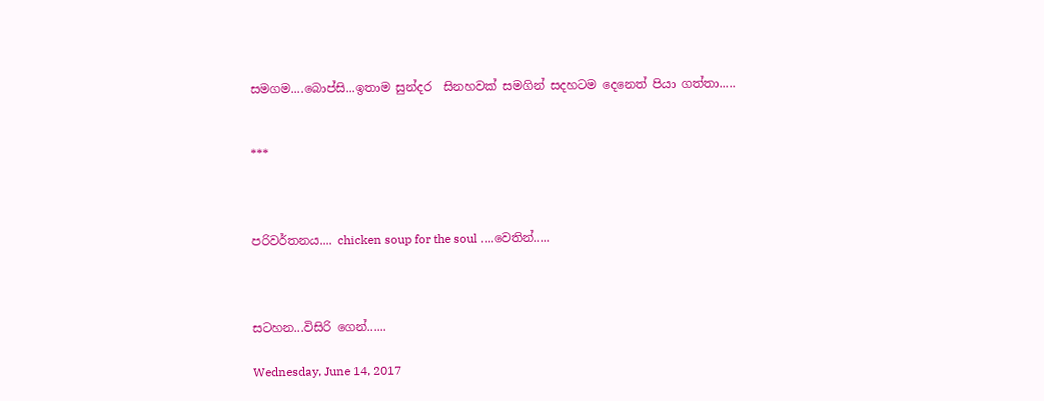සමගම....බොප්සි...ඉතාම සුන්දර  සිනහවක් සමගින් සදහටම දෙනෙත් පියා ගත්තා.....


***



පරිවර්තනය.... chicken soup for the soul ....වෙතින්.....



සටහන...විසිරි ගෙන්......

Wednesday, June 14, 2017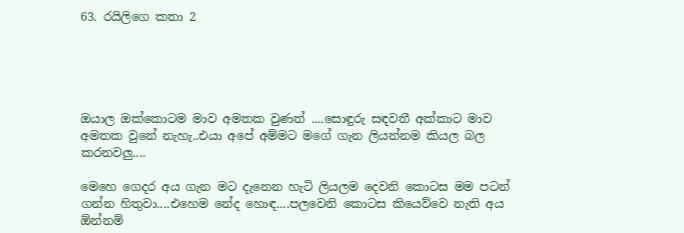63. රයිලිගෙ කතා 2





ඔයාල ඔක්කොටම මාව අමතක වුණත් ....සොඳුරු සඳවතී අක්කාට මාව අමතක වුනේ නැහැ..එයා අපේ අම්මට මගේ ගැන ලියන්නම කියල බල කරනවලු....

මෙහෙ ගෙදර අය ගැන මට දැනෙන හැටි ලියලම දෙවනි කොටස මම පටන් ගන්න හිතුවා....එහෙම නේද හොඳ....පලවෙනි කොටස කියෙව්වෙ නැති අය ඕන්නම්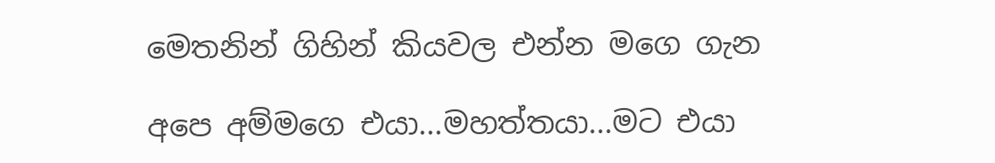මෙතනින් ගිහින් කියවල එන්න මගෙ ගැන

අපෙ අම්මගෙ එයා...මහත්තයා...මට එයා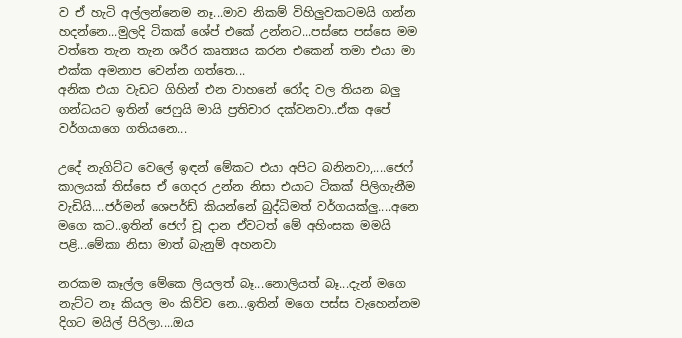ව ඒ හැටි අල්ලන්නෙම නෑ...මාව නිකම් විහිලුවකටමයි ගන්න හදන්නෙ...මුලදි ටිකක් ශේප් එකේ උන්නට...පස්සෙ පස්සෙ මම වත්තෙ තැන තැන ශරීර කෘත්‍යය කරන එකෙන් තමා එයා මා එක්ක අමනාප වෙන්න ගත්තෙ...
අනික එයා වැඩට ගිහින් එන වාහනේ රෝද වල තියන බලු ගන්ධයට ඉතින් ජෙෆුයි මායි ප්‍රතිචාර දක්වනවා..ඒක අපේ වර්ගයාගෙ ගතියනෙ...

උදේ නැගිට්ට වෙලේ ඉඳන් මේකට එයා අපිට බනිනවා,....ජෙෆ් කාලයක් තිස්සෙ ඒ ගෙදර උන්න නිසා එයාට ටිකක් පිලිගැනීම වැඩියි....ජර්මන් ශෙපර්ඩ් කියන්නේ බුද්ධිමත් වර්ගයක්ලු....අනෙ මගෙ කට..ඉතින් ජෙෆ් චූ දාන ඒවටත් මේ අහිංසක මමයි පළි...මේකා නිසා මාත් බැනුම් අහනවා

නරකම කෑල්ල මේකෙ ලියලත් බෑ...නොලියත් බෑ...දැන් මගෙ නැට්ට නෑ කියල මං කිව්ව නෙ...ඉතින් මගෙ පස්ස වැහෙන්නම දිගට මයිල් පිරිලා....ඔය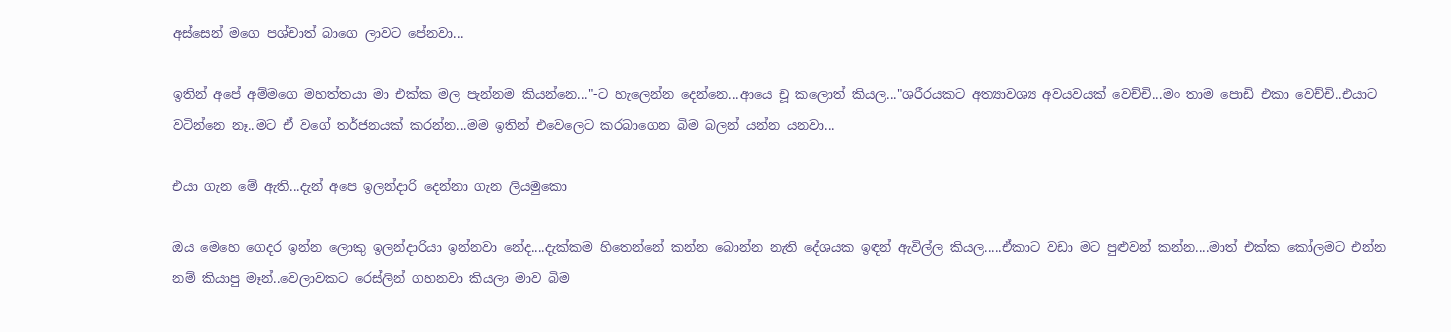අස්සෙන් මගෙ පශ්චාත් බාගෙ ලාවට පේනවා...

ඉතින් අපේ අම්මගෙ මහත්තයා මා එක්ක මල පැන්නම කියන්නෙ..."-ට හැලෙන්න දෙන්නෙ...ආයෙ චූ කලොත් කියල..."ශරීරයකට අත්‍යාවශ්‍ය අවයවයක් වෙච්චි...මං තාම පොඩි එකා වෙච්චි..එයාට වටින්නෙ නෑ..මට ඒ වගේ තර්ජනයක් කරන්න...මම ඉතින් එවෙලෙට කරබාගෙන බිම බලන් යන්න යනවා...

එයා ගැන මේ ඇති...දැන් අපෙ ඉලන්දාරි දෙන්නා ගැන ලියමුකො

ඔය මෙහෙ ගෙදර ඉන්න ලොකු ඉලන්දාරියා ඉන්නවා නේද....දැක්කම හිතෙන්නේ කන්න බොන්න නැති දේශයක ඉඳන් ඇවිල්ල කියල.....ඒකාට වඩා මට පුළුවන් කන්න....මාත් එක්ක කෝලමට එන්න නම් කියාපු මෑන්..වෙලාවකට රෙස්ලින් ගහනවා කියලා මාව බිම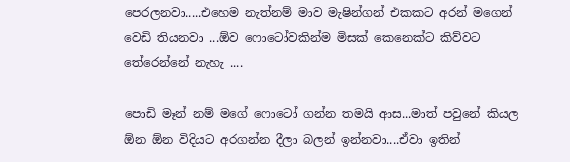පෙරලනවා.....එහෙම නැත්නම් මාව මැෂින්ගන් එකකට අරන් මගෙන් වෙඩි තියනවා ...ඕව ෆොටෝවකින්ම මිසක් කෙනෙක්ට කිව්වට තේරෙන්නේ නැහැ ....

පොඩි මෑන් නම් මගේ ෆොටෝ ගන්න තමයි ආස...මාත් පවුනේ කියල ඕන ඕන විදියට අරගන්න දීලා බලන් ඉන්නවා....ඒවා ඉතින්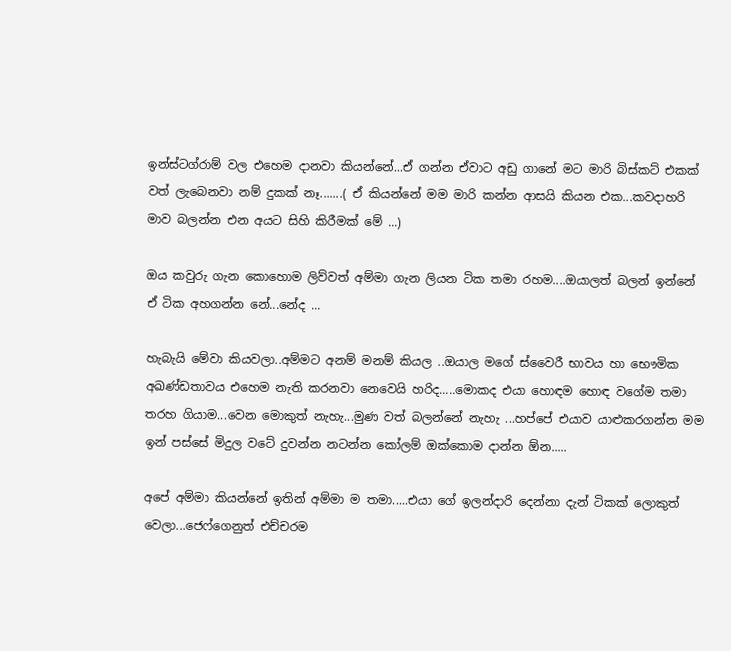ඉන්ස්ටග්රාම් වල එහෙම දානවා කියන්නේ...ඒ ගන්න ඒවාට අඩු ගානේ මට මාරි බිස්කට් එකක් වත් ලැබෙනවා නම් දුකක් නෑ.......( ඒ කියන්නේ මම මාරි කන්න ආසයි කියන එක...කවදාහරි මාව බලන්න එන අයට සිහි කිරීමක් මේ ...)

ඔය කවුරු ගැන කොහොම ලිව්වත් අම්මා ගැන ලියන ටික තමා රහම....ඔයාලත් බලන් ඉන්නේ ඒ ටික අහගන්න නේ...නේද ...

හැබැයි මේවා කියවලා..අම්මට අනම් මනම් කියල ..ඔයාල මගේ ස්වෛරී භාවය හා භෞමික අඛණ්ඩතාවය එහෙම නැති කරනවා නෙවෙයි හරිද.....මොකද එයා හොඳම හොඳ වගේම තමා තරහ ගියාම...වෙන මොකුත් නැහැ...මුණ වත් බලන්නේ නැහැ ...හප්පේ එයාව යාළුකරගන්න මම ඉන් පස්සේ මිදුල වටේ දුවන්න නටන්න කෝලම් ඔක්කොම දාන්න ඕන.....

අපේ අම්මා කියන්නේ ඉතින් අම්මා ම තමා.....එයා ගේ ඉලන්දාරි දෙන්නා දැන් ටිකක් ලොකුත් වෙලා...ජෙෆ්ගෙනුත් එච්චරම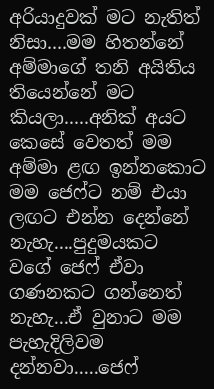අරියාදුවක් මට නැතිත් නිසා....මම හිතන්නේ අම්මාගේ තනි අයිතිය තියෙන්නේ මට කියලා.....අනික් අයට කෙසේ වෙතත් මම අම්මා ළඟ ඉන්නකොට මම ජෙෆ්ට නම් එයා ලඟට එන්න දෙන්නේ නැහැ....පුදුමයකට වගේ ජෙෆ් ඒවා ගණනකට ගන්නෙත් නැහැ...ඒ වුනාට මම පැහැදිලිවම දන්නවා.....ජෙෆ්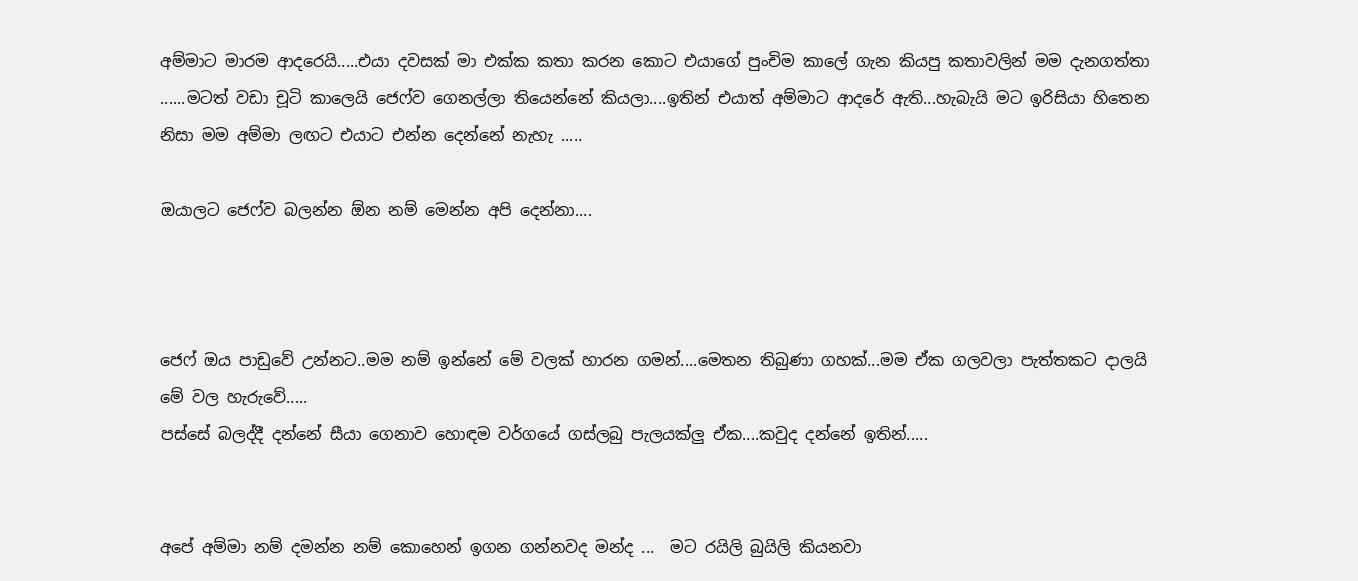අම්මාට මාරම ආදරෙයි.....එයා දවසක් මා එක්ක කතා කරන කොට එයාගේ පුංචිම කාලේ ගැන කියපු කතාවලින් මම දැනගත්තා ......මටත් වඩා චූටි කාලෙයි ජෙෆ්ව ගෙනල්ලා තියෙන්නේ කියලා....ඉතින් එයාත් අම්මාට ආදරේ ඇති...හැබැයි මට ඉරිසියා හිතෙන නිසා මම අම්මා ලඟට එයාට එන්න දෙන්නේ නැහැ .....

ඔයාලට ජෙෆ්ව බලන්න ඕන නම් මෙන්න අපි දෙන්නා....



ජෙෆ් ඔය පාඩුවේ උන්නට..මම නම් ඉන්නේ මේ වලක් හාරන ගමන්....මෙතන තිබුණා ගහක්...මම ඒක ගලවලා පැත්තකට දාලයි මේ වල හැරුවේ.....
පස්සේ බලද්දී දන්නේ සීයා ගෙනාව හොඳම වර්ගයේ ගස්ලබු පැලයක්ලු ඒක....කවුද දන්නේ ඉතින්.....


අපේ අම්මා නම් දමන්න නම් කොහෙන් ඉගන ගන්නවද මන්ද ...  මට රයිලි බුයිලි කියනවා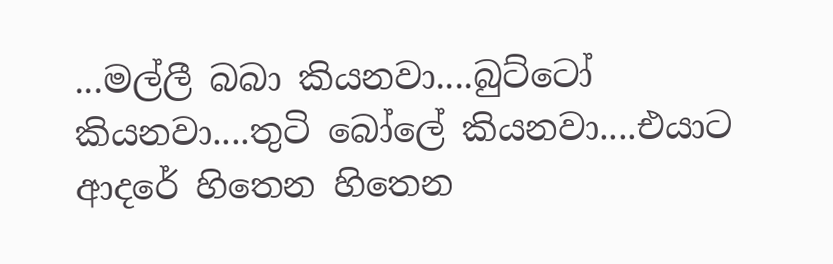...මල්ලී බබා කියනවා....බුට්ටෝ කියනවා....තුටි බෝලේ කියනවා....එයාට ආදරේ හිතෙන හිතෙන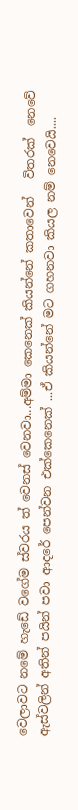වෙලාවට නමේ හැඩේ වගේම ස්වරය ත් වෙනස් වෙනවා...අම්මා කෙනෙක් කියන්නේ කතාවෙන්   විතරක්  නෙවේ ඇස්වලින් අතින් පයින් පවා ආදරේ පෙන්වන එක්කෙනෙක් ...ඒ කියන්නේ මට ගහනවා කියල නම් නෙවෙයි....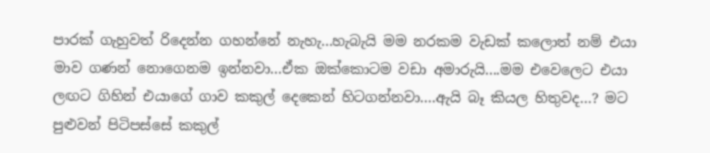පාරක් ගැහුවත් රිදෙන්න ගහන්නේ නැහැ...හැබැයි මම නරකම වැඩක් කලොත් නම් එයා මාව ගණන් නොගෙනම ඉන්නවා...ඒක ඔක්කොටම වඩා අමාරුයි....මම එවෙලෙට එයා ලඟට ගිහින් එයාගේ ගාව කකුල් දෙකෙන් හිටගන්නවා....ඇයි බෑ කියල හිතුවද...? මට පුළුවන් පිටිපස්සේ කකුල්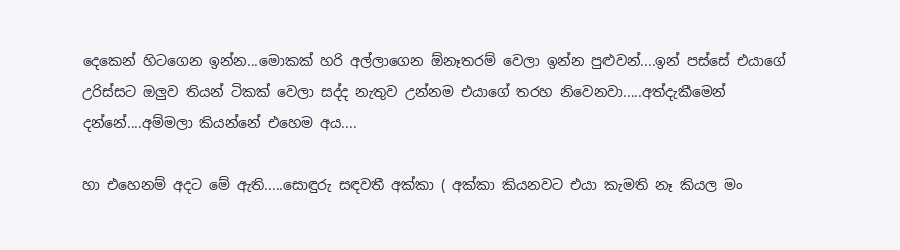දෙකෙන් හිටගෙන ඉන්න...මොකක් හරි අල්ලාගෙන ඕනෑතරම් වෙලා ඉන්න පුළුවන්....ඉන් පස්සේ එයාගේ උරිස්සට ඔලුව තියන් ටිකක් වෙලා සද්ද නැතුව උන්නම එයාගේ තරහ නිවෙනවා.....අත්දැකීමෙන් දන්නේ....අම්මලා කියන්නේ එහෙම අය....

හා එහෙනම් අදට මේ ඇති.....සොඳුරු සඳවතී අක්කා ( අක්කා කියනවට එයා කැමති නෑ කියල මං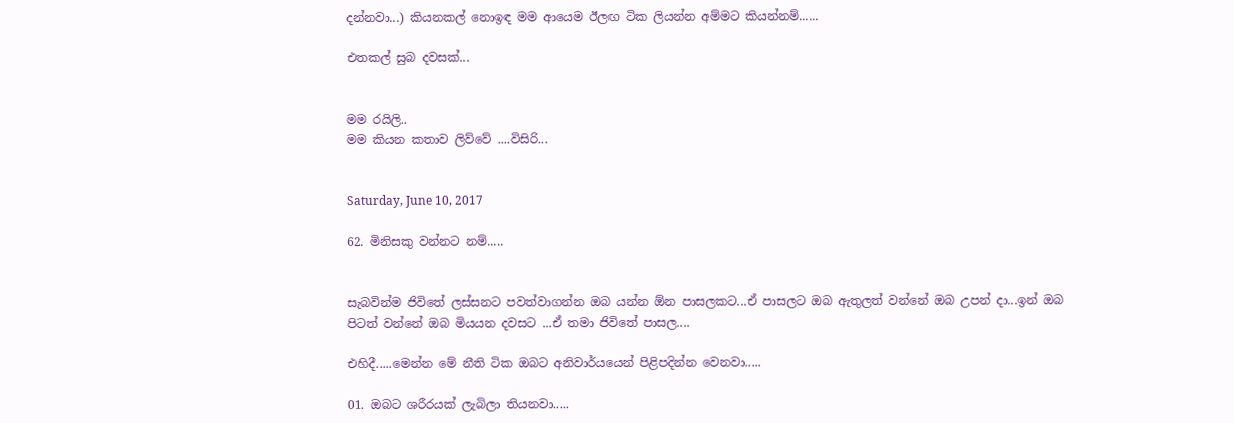දන්නවා...) කියනකල් නොඉඳ මම ආයෙම ඊලඟ ටික ලියන්න අම්මට කියන්නම්......

එතකල් සුබ දවසක්...


මම රයිලි..
මම කියන කතාව ලිව්වේ ....විසිරි...


Saturday, June 10, 2017

62. මිනිසකු වන්නට නම්.....


සැබවින්ම ජිවිතේ ලස්සනට පවත්වාගන්න ඔබ යන්න ඕන පාසලකට...ඒ පාසලට ඔබ ඇතුලත් වන්නේ ඔබ උපන් දා...ඉන් ඔබ පිටත් වන්නේ ඔබ මියයන දවසට ...ඒ තමා ජිවිතේ පාසල....

එහිදී.....මෙන්න මේ නීති ටික ඔබට අනිවාර්යයෙන් පිළිපදින්න වෙනවා.....

01. ඔබට ශරීරයක් ලැබිලා තියනවා.....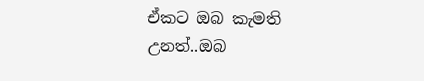ඒකට ඔබ කැමති උනත්..ඔබ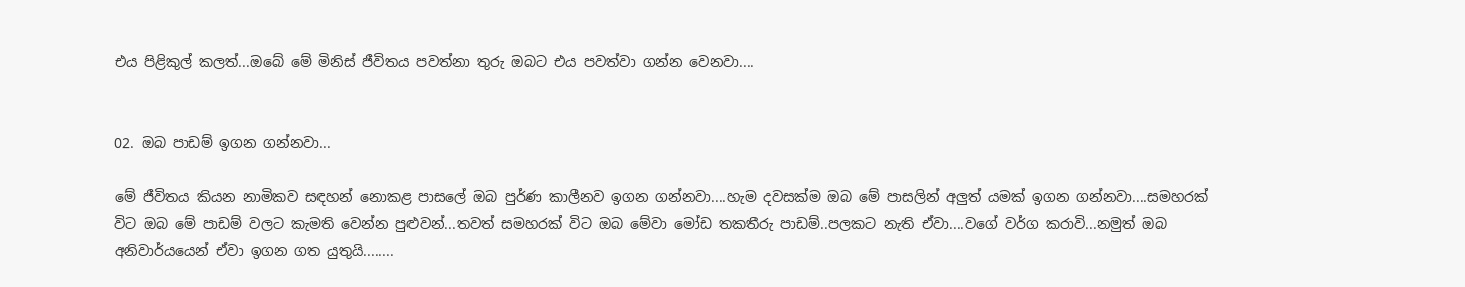එය පිළිකුල් කලත්...ඔබේ මේ මිනිස් ජීවිතය පවත්නා තුරු ඔබට එය පවත්වා ගන්න වෙනවා....


02. ඔබ පාඩම් ඉගන ගන්නවා...

මේ ජීවිතය කියන නාමිකව සඳහන් නොකළ පාසලේ ඔබ පුර්ණ කාලීනව ඉගන ගන්නවා....හැම දවසක්ම ඔබ මේ පාසලින් අලුත් යමක් ඉගන ගන්නවා....සමහරක් විට ඔබ මේ පාඩම් වලට කැමති වෙන්න පුළුවන්...තවත් සමහරක් විට ඔබ මේවා මෝඩ තකතීරු පාඩම්..පලකට නැති ඒවා....වගේ වර්ග කරාවි...නමුත් ඔබ අනිවාර්යයෙන් ඒවා ඉගන ගත යුතුයි........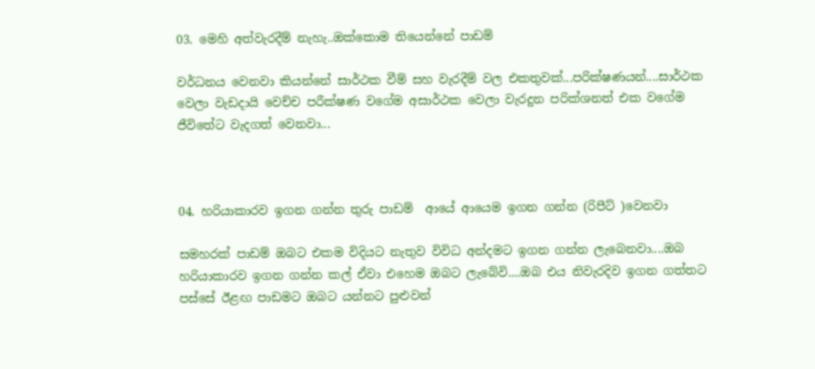03. මෙහි අත්වැරදීම් නැහැ..ඔක්කොම තියෙන්නේ පාඩම්

වර්ධනය වෙනවා කියන්නේ සාර්ථක වීම් සහ වැරදීම් වල එකතුවක්...පරික්ෂණයන්....සාර්ථක වෙලා වැඩදායි වෙච්ච පරීක්ෂණ වගේම අසාර්ථක වෙලා වැරදුන පරික්ශනත් එක වගේම ජීවිතේට වැදගත් වෙනවා...



04. හරියාකාරව ඉගන ගන්න තුරු පාඩම්  ආයේ ආයෙම ඉගන ගන්න (රිපීට් )වෙනවා

සමහරක් පාඩම් ඔබට එකම විදියට නැතුව විවිධ අන්දමට ඉගන ගන්න ලැබෙනවා....ඔබ හරියාකාරව ඉගන ගන්න කල් ඒවා එහෙම ඔබට ලැබේවි....ඔබ එය නිවැරදිව ඉගන ගත්තට පස්සේ ඊළඟ පාඩමට ඔබට යන්නට පුළුවන්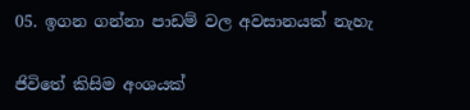05. ඉගන ගන්නා පාඩම් වල අවසානයක් නැහැ

ජිවිතේ කිසිම අංශයක්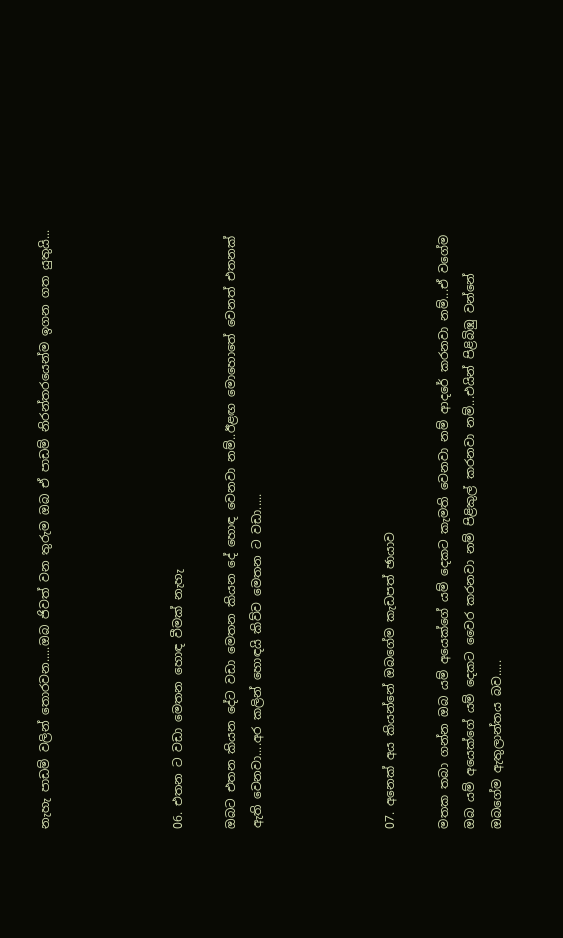නැහැ පාඩම් වලින් තොරවන.....ඔබ ජිවත් වන තුරුම ඔබ ඒ පාඩම් නිරන්තරයෙන්ම ඉගන ගත යුතුයි...




06. එතන ට වඩා මෙතන හොඳ වීමක් නැහැ

ඔබට එතන කියන දේට වඩා මෙතන කියන දේ හොඳ වෙනවා නම්..ඊළඟ මොහොතේ වෙනත් එතනක් ඇති වෙනවා....අර කලින් හොඳයි කිව්ව මෙතන ට වඩා.....




07. අනෙක් අය කියන්නේ ඔබගේම කැඩපත් ඡායාව

මතක තබා ගන්න ඔබ යම් අයෙක්ගේ යම් දෙකට කැමති වෙනවා නම් ආදරේ කරනවා නම්...ඒ වගේම ඔබ යම් අයෙක්ගේ යම් දෙකට වෛර කරනවා නම් පිළිකුල් කරනවා නම්...එයින් පිළිබිඹු වන්නේ ඔබගේම ඇතුලාන්තය බව.....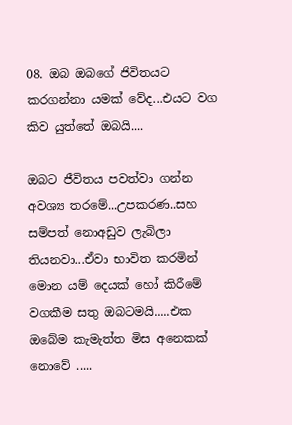08. ඔබ ඔබගේ ජිවිතයට කරගන්නා යමක් වේද...එයට වග කිව යුත්තේ ඔබයි....

ඔබට ජීවිතය පවත්වා ගන්න අවශ්‍ය තරමේ...උපකරණ..සහ සම්පත් නොඅඩුව ලැබිලා තියනවා...ඒවා භාවිත කරමින් මොන යම් දෙයක් හෝ කිරීමේ වගකීම සතු ඔබටමයි.....එක ඔබේම කැමැත්ත මිස අනෙකක් නොවේ .....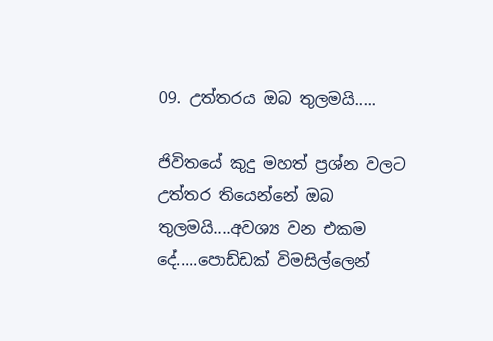09. උත්තරය ඔබ තුලමයි.....

ජිවිතයේ කුදු මහත් ප්‍රශ්න වලට උත්තර තියෙන්නේ ඔබ තුලමයි....අවශ්‍ය වන එකම දේ.....පොඩ්ඩක් විමසිල්ලෙන්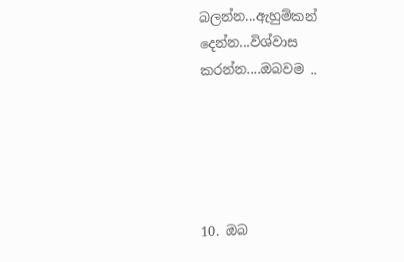බලන්න...ඇහුම්කන් දෙන්න...විශ්වාස කරන්න....ඔබවම ..





10. ඔබ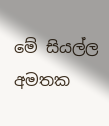මේ සියල්ල අමතක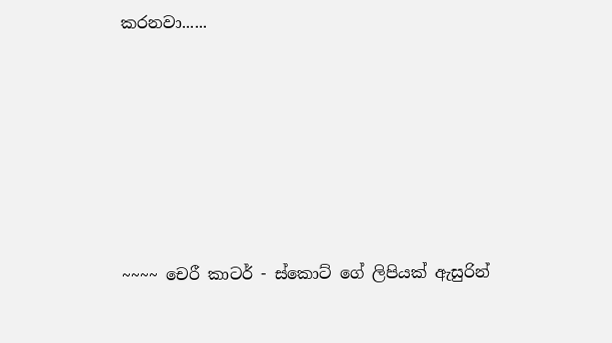කරනවා......







~~~~ චෙරී කාටර් - ස්කොට් ගේ ලිපියක් ඇසුරින්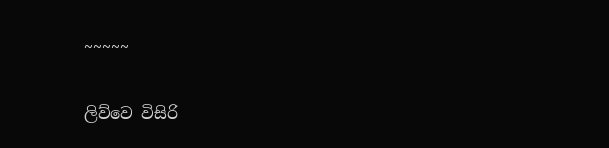~~~~~


ලිව්වෙ විසිරි